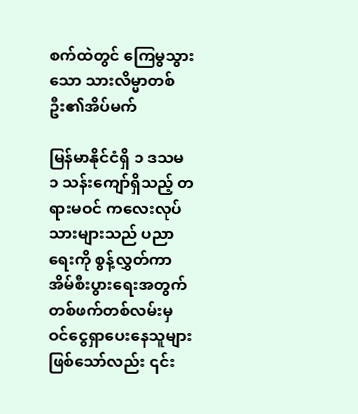စက်ထဲတွင် ကြေမွသွားသော သားလိမ္မာတစ်ဦး၏အိပ်မက်

မြန်မာနိုင်ငံရှိ ၁ ဒသမ ၁ သန်းကျော်ရှိသည့် တရားမဝင် ကလေးလုပ်သားများသည် ပညာရေးကို စွန့်လွှတ်ကာ အိမ်စီးပွားရေးအတွက် တစ်ဖက်တစ်လမ်းမှ ဝင်ငွေရှာပေးနေသူများဖြစ်သော်လည်း ၎င်း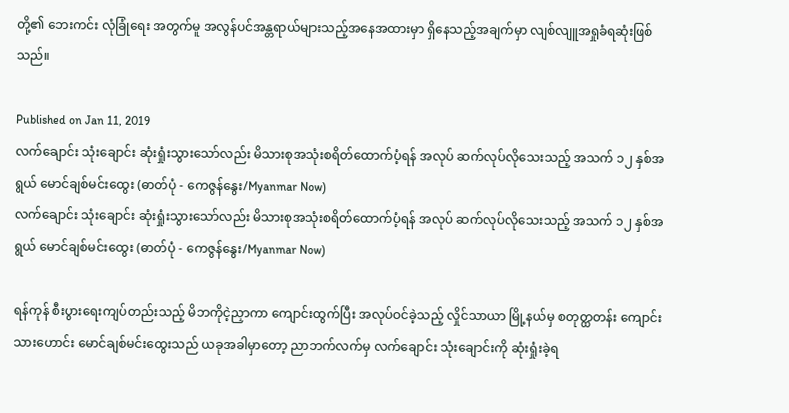တို့၏ ဘေးကင်း လုံခြုံရေး အတွက်မူ အလွန်ပင်အန္တရာယ်များသည့်အနေအထားမှာ ရှိနေသည့်အချက်မှာ လျစ်လျူအရှုခံရဆုံးဖြစ်သည်။

Published on Jan 11, 2019
လက်ချောင်း သုံးချောင်း ဆုံးရှုံးသွားသော်လည်း မိသားစုအသုံးစရိတ်ထောက်ပံ့ရန် အလုပ် ဆက်လုပ်လိုသေးသည့် အသက် ၁၂ နှစ်အရွယ် မောင်ချစ်မင်းထွေး (ဓာတ်ပုံ - ကေဇွန်နွေး/Myanmar Now)
လက်ချောင်း သုံးချောင်း ဆုံးရှုံးသွားသော်လည်း မိသားစုအသုံးစရိတ်ထောက်ပံ့ရန် အလုပ် ဆက်လုပ်လိုသေးသည့် အသက် ၁၂ နှစ်အရွယ် မောင်ချစ်မင်းထွေး (ဓာတ်ပုံ - ကေဇွန်နွေး/Myanmar Now)

ရန်ကုန် စီးပွားရေးကျပ်တည်းသည့် မိဘကိုငဲ့ညှာကာ ကျောင်းထွက်ပြီး အလုပ်ဝင်ခဲ့သည့် လှိုင်သာယာ မြို့နယ်မှ စတုတ္ထတန်း ကျောင်းသားဟောင်း မောင်ချစ်မင်းထွေးသည် ယခုအခါမှာတော့ ညာဘက်လက်မှ လက်ချောင်း သုံးချောင်းကို ဆုံးရှုံးခဲ့ရ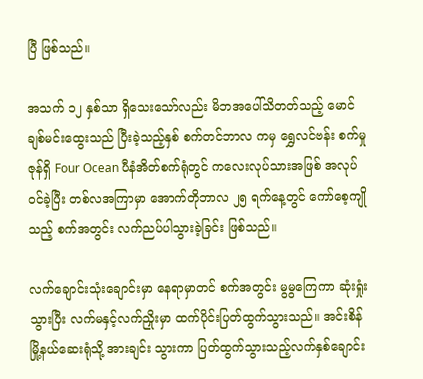ပြီ ဖြစ်သည်။

အသက် ၁၂ နှစ်သာ ရှိသေးသော်လည်း မိဘအပေါ်သိတတ်သည့် မောင်ချစ်မင်းထွေးသည် ပြီးခဲ့သည့်နှစ် စက်တင်ဘာလ ကမှ ရွှေလင်ဗန်း စက်မှုဇုန်ရှိ Four Ocean ပီနံအိတ်စက်ရုံတွင် ကလေးလုပ်သားအဖြစ် အလုပ်ဝင်ခဲ့ပြီး တစ်လအကြာမှာ အောက်တိုဘာလ ၂၅ ရက်နေ့တွင် ကော်စေ့ကျိုသည့် စက်အတွင်း လက်ညပ်ပါသွားခဲ့ခြင်း ဖြစ်သည်။

လက်ချောင်းသုံးချောင်းမှာ နေရာမှာတင် စက်အတွင်း မွမွကြေကာ ဆုံးရှုံးသွားပြီး လက်မနှင့်လက်ညှိုးမှာ ထက်ပိုင်းပြတ်ထွက်သွားသည်။ အင်းစိန်မြို့နယ်ဆေးရုံသို့ အားချင်း သွားကာ ပြတ်ထွက်သွားသည့်လက်နှစ်ချောင်း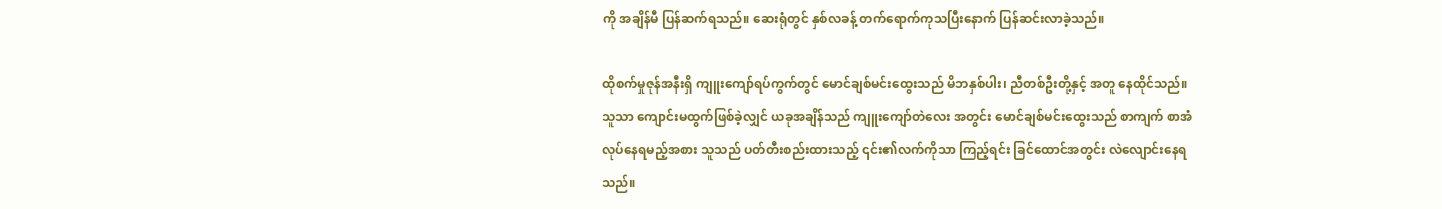ကို အချိန်မီ ပြန်ဆက်ရသည်။ ဆေးရုံတွင် နှစ်လခန့် တက်ရောက်ကုသပြီးနောက် ပြန်ဆင်းလာခဲ့သည်။

ထိုစက်မှုဇုန်အနီးရှိ ကျူးကျော်ရပ်ကွက်တွင် မောင်ချစ်မင်းထွေးသည် မိဘနှစ်ပါး၊ ညီတစ်ဦးတို့နှင့် အတူ နေထိုင်သည်။ သူသာ ကျောင်းမထွက်ဖြစ်ခဲ့လျှင် ယခုအချိန်သည် ကျူးကျော်တဲလေး အတွင်း မောင်ချစ်မင်းထွေးသည် စာကျက် စာအံ လုပ်နေရမည့်အစား သူသည် ပတ်တီးစည်းထားသည့် ၎င်း၏လက်ကိုသာ ကြည့်ရင်း ခြင်ထောင်အတွင်း လဲလျောင်းနေရသည်။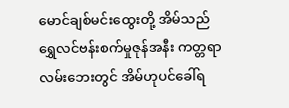မောင်ချစ်မင်းထွေးတို့ အိမ်သည် ရွှေလင်ဗန်းစက်မှုဇုန်အနီး ကတ္တရာလမ်းဘေးတွင် အိမ်ဟုပင်ခေါ်ရ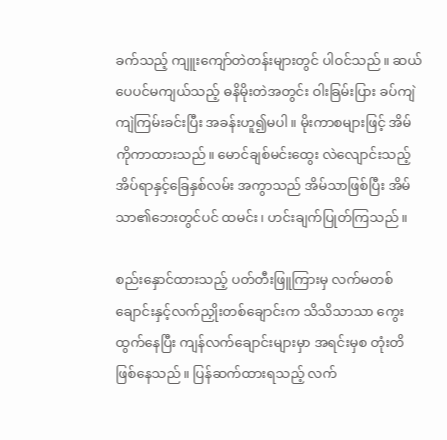ခက်သည့် ကျူးကျော်တဲတန်းများတွင် ပါဝင်သည်။ ဆယ်ပေပင်မကျယ်သည့် ဓနိမိုးတဲအတွင်း ဝါးခြမ်းပြား ခပ်ကျဲကျဲကြမ်းခင်းပြီး အခန်းဟူ၍မပါ။ မိုးကာစများဖြင့် အိမ်ကိုကာထားသည်။ မောင်ချစ်မင်းထွေး လဲလျောင်းသည့် အိပ်ရာနှင့်ခြေနှစ်လမ်း အကွာသည် အိမ်သာဖြစ်ပြီး အိမ်သာ၏ဘေးတွင်ပင် ထမင်း၊ ဟင်းချက်ပြုတ်ကြသည်။

စည်းနှောင်ထားသည့် ပတ်တီးဖြူကြားမှ လက်မတစ်ချောင်းနှင့်လက်ညှိုးတစ်ချောင်းက သိသိသာသာ ကွေးထွက်နေပြီး ကျန်လက်ချောင်းများမှာ အရင်းမှစ တုံးတိဖြစ်နေသည်။ ပြန်ဆက်ထားရသည့် လက်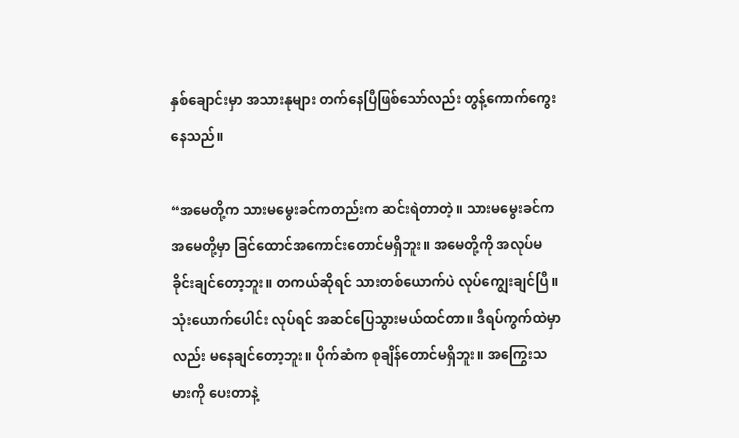နှစ်ချောင်းမှာ အသားနုများ တက်နေပြီဖြစ်သော်လည်း တွန့်ကောက်ကွေးနေသည်။

“အမေတို့က သားမမွေးခင်ကတည်းက ဆင်းရဲတာတဲ့။ သားမမွေးခင်က အမေတို့မှာ ခြင်ထောင်အကောင်းတောင်မရှိဘူး။ အမေတို့ကို အလုပ်မခိုင်းချင်တော့ဘူး။ တကယ်ဆိုရင် သားတစ်ယောက်ပဲ လုပ်ကျွေးချင်ပြီ။ သုံးယောက်ပေါင်း လုပ်ရင် အဆင်ပြေသွားမယ်ထင်တာ။ ဒီရပ်ကွက်ထဲမှာလည်း မနေချင်တော့ဘူး။ ပိုက်ဆံက စုချိန်တောင်မရှိဘူး။ အကြွေးသမားကို ပေးတာနဲ့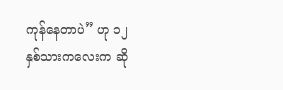ကုန်နေတာပဲ” ဟု ၁၂ နှစ်သားကလေးက ဆို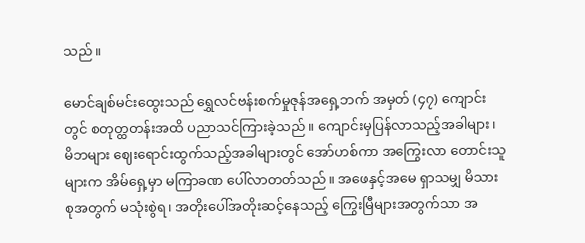သည်။

မောင်ချစ်မင်းထွေးသည် ရွှေလင်ဗန်းစက်မှုဇုန်အရှေ့ဘက် အမှတ် (၄၇) ကျောင်းတွင် စတုတ္ထတန်းအထိ ပညာသင်ကြားခဲ့သည်။ ကျောင်းမှပြန်လာသည့်အခါများ၊ မိဘများ ဈေးရောင်းထွက်သည့်အခါများတွင် အော်ဟစ်ကာ အကြွေးလာ တောင်းသူများက အိမ်ရှေ့မှာ မကြာခဏ ပေါ်လာတတ်သည်။ အဖေနှင့်အမေ ရှာသမျှ မိသားစုအတွက် မသုံးစွဲရ၊ အတိုးပေါ်အတိုးဆင့်နေသည့် ကြွေးမြီများအတွက်သာ အ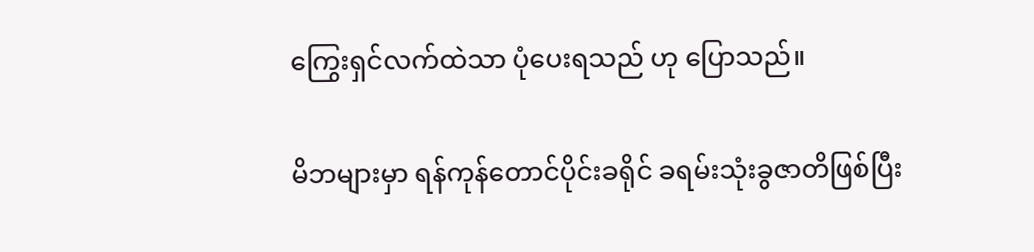ကြွေးရှင်လက်ထဲသာ ပုံပေးရသည် ဟု ပြောသည်။

မိဘများမှာ ရန်ကုန်တောင်ပိုင်းခရိုင် ခရမ်းသုံးခွဇာတိဖြစ်ပြီး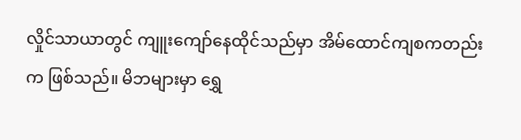လှိုင်သာယာတွင် ကျူးကျော်နေထိုင်သည်မှာ အိမ်ထောင်ကျစကတည်းက ဖြစ်သည်။ မိဘများမှာ ရွှေ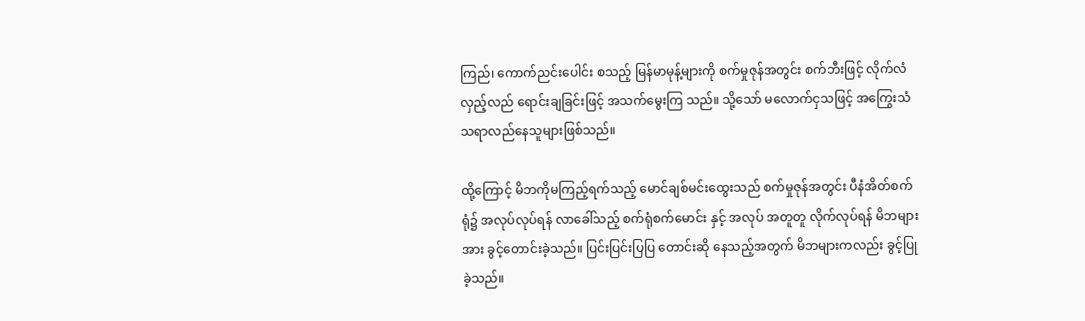ကြည်၊ ကောက်ညင်းပေါင်း စသည့် မြန်မာမုန့်များကို စက်မှုဇုန်အတွင်း စက်ဘီးဖြင့် လိုက်လံလှည့်လည် ရောင်းချခြင်းဖြင့် အသက်မွေးကြ သည်။ သို့သော် မလောက်ငှသဖြင့် အကြွေးသံသရာလည်နေသူများဖြစ်သည်။

ထို့ကြောင့် မိဘကိုမကြည့်ရက်သည့် မောင်ချစ်မင်းထွေးသည် စက်မှုဇုန်အတွင်း ပီနံအိတ်စက်ရုံ၌ အလုပ်လုပ်ရန် လာခေါ်သည့် စက်ရုံစက်မောင်း နှင့် အလုပ် အတူတူ လိုက်လုပ်ရန် မိဘများအား ခွင့်တောင်းခဲ့သည်။ ပြင်းပြင်းပြပြ တောင်းဆို နေသည့်အတွက် မိဘများကလည်း ခွင့်ပြုခဲ့သည်။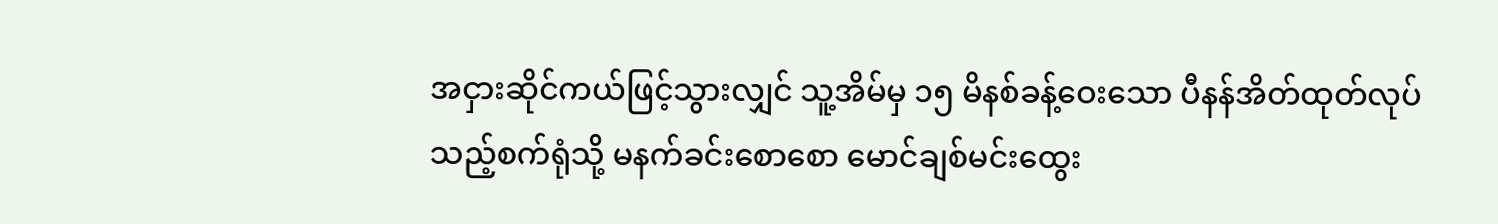အငှားဆိုင်ကယ်ဖြင့်သွားလျှင် သူ့အိမ်မှ ၁၅ မိနစ်ခန့်ဝေးသော ပီနန်အိတ်ထုတ်လုပ်သည့်စက်ရုံသို့ မနက်ခင်းစောစော မောင်ချစ်မင်းထွေး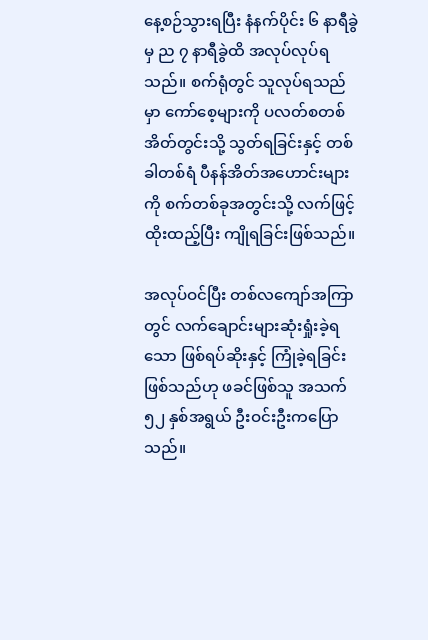နေ့စဉ်သွားရပြီး နံနက်ပိုင်း ၆ နာရီခွဲမှ ည ၇ နာရီခွဲထိ အလုပ်လုပ်ရသည်။ စက်ရုံတွင် သူလုပ်ရသည်မှာ ကော်စေ့များကို ပလတ်စတစ်အိတ်တွင်းသို့ သွတ်ရခြင်းနှင့် တစ်ခါတစ်ရံ ပီနန်အိတ်အဟောင်းများကို စက်တစ်ခုအတွင်းသို့ လက်ဖြင့်ထိုးထည့်ပြီး ကျိုရခြင်းဖြစ်သည်။

အလုပ်ဝင်ပြီး တစ်လကျော်အကြာတွင် လက်ချောင်းများဆုံးရှုံးခဲ့ရသော ဖြစ်ရပ်ဆိုးနှင့် ကြုံခဲ့ရခြင်းဖြစ်သည်ဟု ဖခင်ဖြစ်သူ အသက် ၅၂ နှစ်အရွယ် ဦးဝင်းဦးကပြောသည်။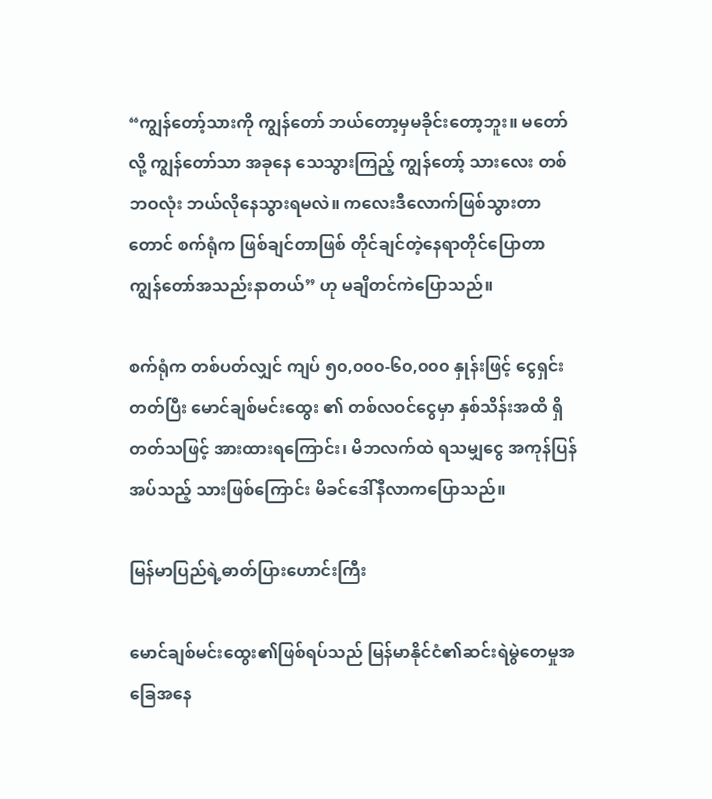“ကျွန်တော့်သားကို ကျွန်တော် ဘယ်တော့မှမခိုင်းတော့ဘူး။ မတော်လို့ ကျွန်တော်သာ အခုနေ သေသွားကြည့် ကျွန်တော့် သားလေး တစ်ဘဝလုံး ဘယ်လိုနေသွားရမလဲ။ ကလေးဒီလောက်ဖြစ်သွားတာတောင် စက်ရုံက ဖြစ်ချင်တာဖြစ် တိုင်ချင်တဲ့နေရာတိုင်ပြောတာ ကျွန်တော်အသည်းနာတယ်” ဟု မချိတင်ကဲပြောသည်။

စက်ရုံက တစ်ပတ်လျှင် ကျပ် ၅၀,၀၀၀-၆၀,၀၀၀ နှုန်းဖြင့် ငွေရှင်းတတ်ပြီး မောင်ချစ်မင်းထွေး ၏ တစ်လဝင်ငွေမှာ နှစ်သိန်းအထိ ရှိတတ်သဖြင့် အားထားရကြောင်း၊ မိဘလက်ထဲ ရသမျှငွေ အကုန်ပြန်အပ်သည့် သားဖြစ်ကြောင်း မိခင်ဒေါ်နီလာကပြောသည်။

မြန်မာပြည်ရဲ့ဓာတ်ပြားဟောင်းကြီး

မောင်ချစ်မင်းထွေး၏ဖြစ်ရပ်သည် မြန်မာနိုင်ငံ၏ဆင်းရဲမွဲတေမှုအခြေအနေ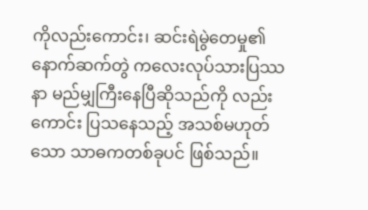ကိုလည်းကောင်း၊ ဆင်းရဲမွဲတေမှု၏ နောက်ဆက်တွဲ ကလေးလုပ်သားပြဿနာ မည်မျှကြီးနေပြီဆိုသည်ကို လည်းကောင်း ပြသနေသည့် အသစ်မဟုတ်သော သာဓကတစ်ခုပင် ဖြစ်သည်။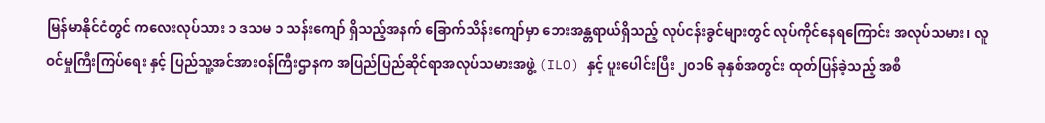မြန်မာနိုင်ငံတွင် ကလေးလုပ်သား ၁ ဒသမ ၁ သန်းကျော် ရှိသည့်အနက် ခြောက်သိန်းကျော်မှာ ဘေးအန္တရာယ်ရှိသည့် လုပ်ငန်းခွင်များတွင် လုပ်ကိုင်နေရကြောင်း အလုပ်သမား၊ လူဝင်မှုကြီးကြပ်ရေး နှင့် ပြည်သူ့အင်အားဝန်ကြီးဌာနက အပြည်ပြည်ဆိုင်ရာအလုပ်သမားအဖွဲ့ (ILO) နှင့် ပူးပေါင်းပြီး ၂၀၁၆ ခုနှစ်အတွင်း ထုတ်ပြန်ခဲ့သည့် အစီ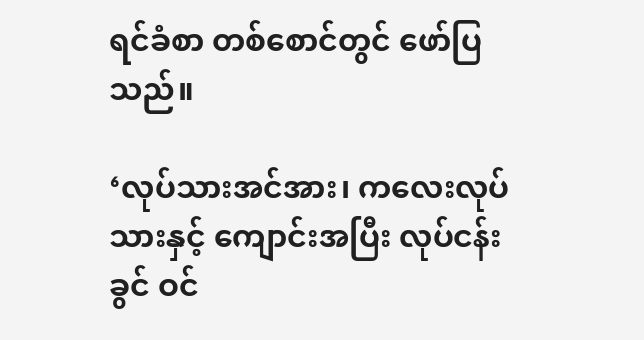ရင်ခံစာ တစ်စောင်တွင် ဖော်ပြသည်။

‘လုပ်သားအင်အား၊ ကလေးလုပ်သားနှင့် ကျောင်းအပြီး လုပ်ငန်းခွင် ဝင်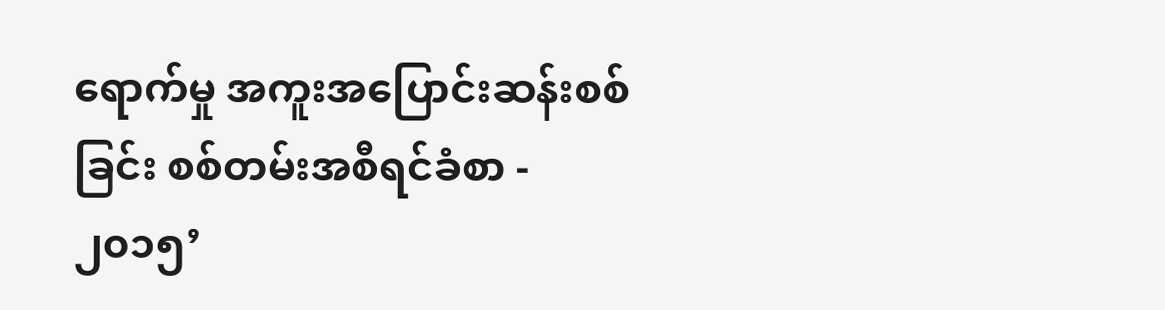ရောက်မှု အကူးအပြောင်းဆန်းစစ်ခြင်း စစ်တမ်းအစီရင်ခံစာ - ၂၀၁၅’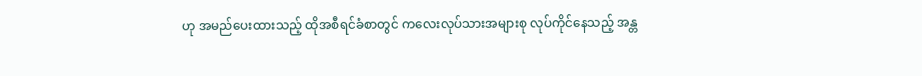ဟု အမည်ပေးထားသည့် ထိုအစီရင်ခံစာတွင် ကလေးလုပ်သားအများစု လုပ်ကိုင်နေသည့် အန္တ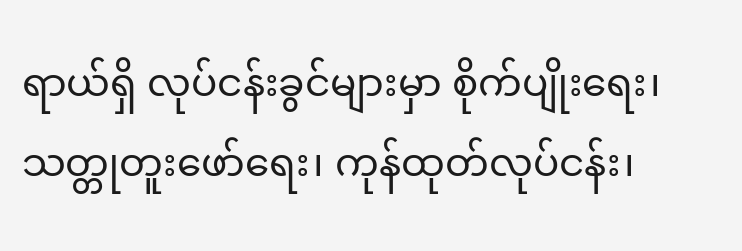ရာယ်ရှိ လုပ်ငန်းခွင်များမှာ စိုက်ပျိုးရေး၊ သတ္တုတူးဖော်ရေး၊ ကုန်ထုတ်လုပ်ငန်း၊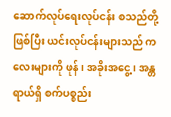ဆောက်လုပ်ရေးလုပ်ငန်း စသည်တို့ဖြစ်ပြီး ယင်းလုပ်ငန်းများသည် ကလေးများကို ဖုန်၊ အခိုးအငွေ့၊ အန္တရာယ်ရှိ စက်ပစ္စည်း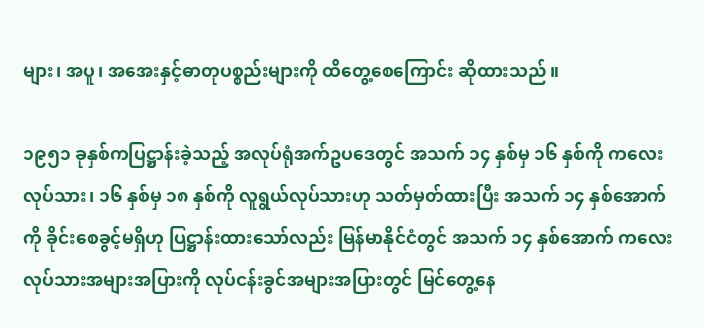များ၊ အပူ၊ အအေးနှင့်ဓာတုပစ္စည်းများကို ထိတွေ့စေကြောင်း ဆိုထားသည်။

၁၉၅၁ ခုနှစ်ကပြဋ္ဌာန်းခဲ့သည့် အလုပ်ရုံအက်ဥပဒေတွင် အသက် ၁၄ နှစ်မှ ၁၆ နှစ်ကို ကလေးလုပ်သား၊ ၁၆ နှစ်မှ ၁၈ နှစ်ကို လူရွယ်လုပ်သားဟု သတ်မှတ်ထားပြီး အသက် ၁၄ နှစ်အောက်ကို ခိုင်းစေခွင့်မရှိဟု ပြဋ္ဌာန်းထားသော်လည်း မြန်မာနိုင်ငံတွင် အသက် ၁၄ နှစ်အောက် ကလေးလုပ်သားအများအပြားကို လုပ်ငန်းခွင်အများအပြားတွင် မြင်တွေ့နေ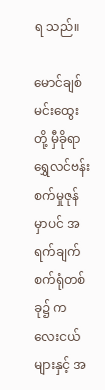ရ သည်။

မောင်ချစ်မင်းထွေးတို့ မှီခိုရာ ရွှေလင်ဗန်းစက်မှုဇုန်မှာပင် အရက်ချက်စက်ရုံတစ်ခု၌ ကလေးငယ်များနှင့် အ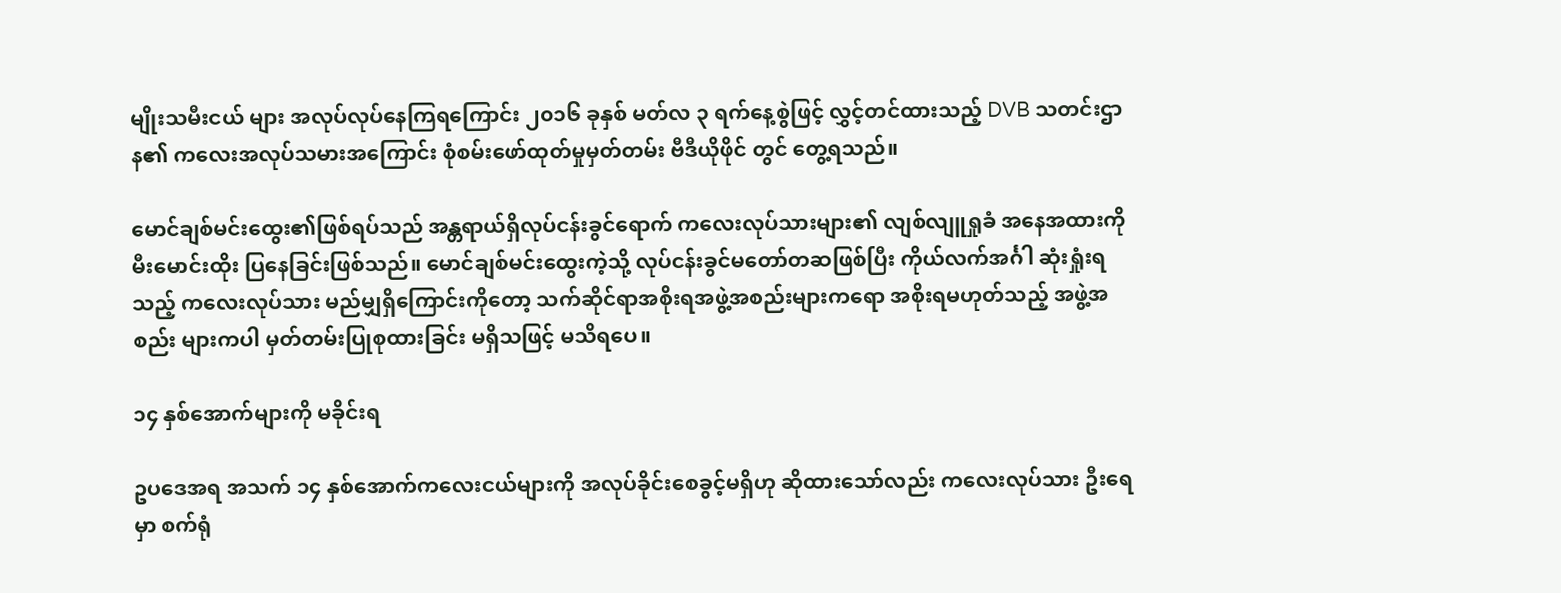မျိုးသမီးငယ် များ အလုပ်လုပ်နေကြရကြောင်း ၂၀၁၆ ခုနှစ် မတ်လ ၃ ရက်နေ့စွဲဖြင့် လွှင့်တင်ထားသည့် DVB သတင်းဌာန၏ ကလေးအလုပ်သမားအကြောင်း စုံစမ်းဖော်ထုတ်မှုမှတ်တမ်း ဗီဒီယိုဖိုင် တွင် တွေ့ရသည်။

မောင်ချစ်မင်းထွေး၏ဖြစ်ရပ်သည် အန္တရာယ်ရှိလုပ်ငန်းခွင်ရောက် ကလေးလုပ်သားများ၏ လျစ်လျူရှုခံ အနေအထားကို မီးမောင်းထိုး ပြနေခြင်းဖြစ်သည်။ မောင်ချစ်မင်းထွေးကဲ့သို့ လုပ်ငန်းခွင်မတော်တဆဖြစ်ပြီး ကိုယ်လက်အင်္ဂါ ဆုံးရှုံးရသည့် ကလေးလုပ်သား မည်မျှရှိကြောင်းကိုတော့ သက်ဆိုင်ရာအစိုးရအဖွဲ့အစည်းများကရော အစိုးရမဟုတ်သည့် အဖွဲ့အစည်း များကပါ မှတ်တမ်းပြုစုထားခြင်း မရှိသဖြင့် မသိရပေ။

၁၄ နှစ်အောက်များကို မခိုင်းရ

ဥပဒေအရ အသက် ၁၄ နှစ်အောက်ကလေးငယ်များကို အလုပ်ခိုင်းစေခွင့်မရှိဟု ဆိုထားသော်လည်း ကလေးလုပ်သား ဦးရေမှာ စက်ရုံ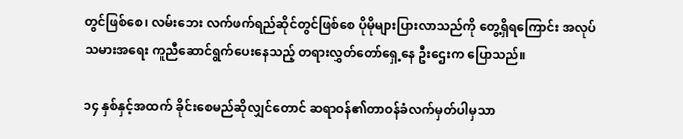တွင်ဖြစ်စေ၊ လမ်းဘေး လက်ဖက်ရည်ဆိုင်တွင်ဖြစ်စေ ပိုမိုများပြားလာသည်ကို တွေ့ရှိရကြောင်း အလုပ်သမားအရေး ကူညီဆောင်ရွက်ပေးနေသည့် တရားလွှတ်တော်ရှေ့နေ ဦးဌေးက ပြောသည်။

၁၄ နှစ်နှင့်အထက် ခိုင်းစေမည်ဆိုလျှင်တောင် ဆရာဝန်၏တာဝန်ခံလက်မှတ်ပါမှသာ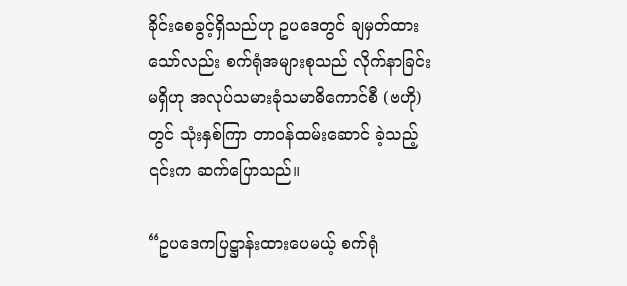ခိုင်းစေခွင့်ရှိသည်ဟု ဥပဒေတွင် ချမှတ်ထားသော်လည်း စက်ရုံအများစုသည် လိုက်နာခြင်းမရှိဟု အလုပ်သမားခုံသမာဓိကောင်စီ (ဗဟို)တွင် သုံးနှစ်ကြာ တာဝန်ထမ်းဆောင် ခဲ့သည့် ၎င်းက ဆက်ပြောသည်။

“ဥပဒေကပြဋ္ဌာန်းထားပေမယ့် စက်ရုံ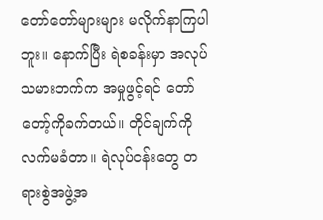တော်တော်များများ မလိုက်နာကြပါဘူး။ နောက်ပြီး ရဲစခန်းမှာ အလုပ်သမားဘက်က အမှုဖွင့်ရင် တော်တော့်ကိုခက်တယ်။ တိုင်ချက်ကို လက်မခံတာ။ ရဲလုပ်ငန်းတွေ တရားစွဲအဖွဲ့အ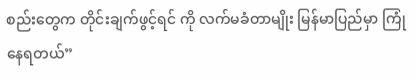စည်းတွေက တိုင်းချက်ဖွင့်ရင် ကို လက်မခံတာမျိုး မြန်မာပြည်မှာ ကြုံနေရတယ်”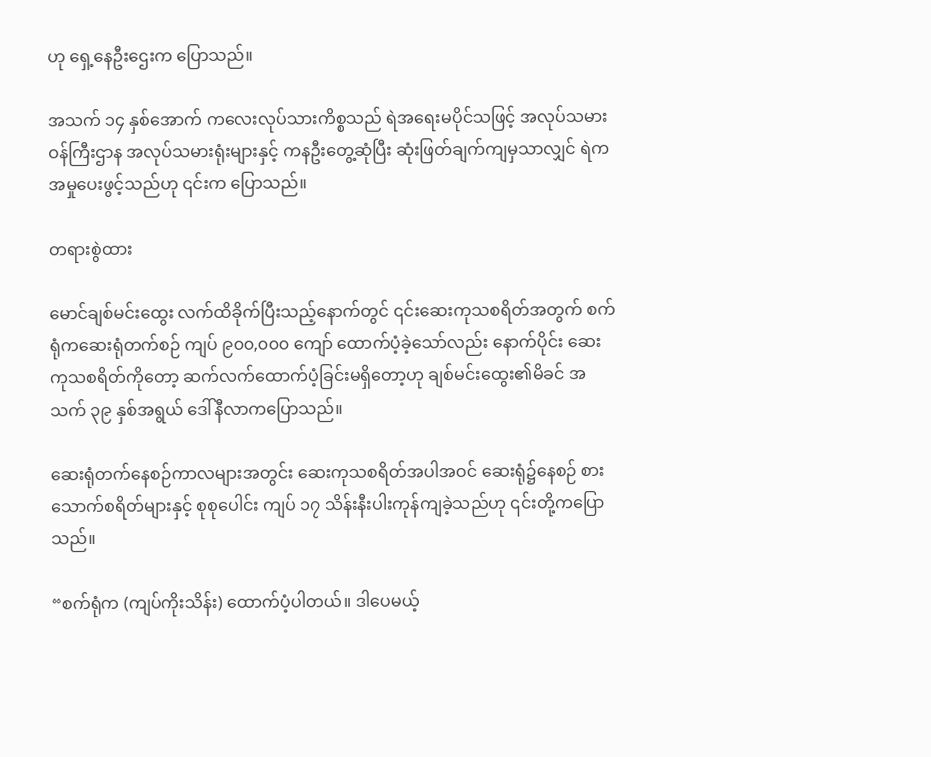ဟု ရှေ့နေဦးဌေးက ပြောသည်။

အသက် ၁၄ နှစ်အောက် ကလေးလုပ်သားကိစ္စသည် ရဲအရေးမပိုင်သဖြင့် အလုပ်သမား ဝန်ကြီးဌာန အလုပ်သမားရုံးများနှင့် ကနဦးတွေ့ဆုံပြီး ဆုံးဖြတ်ချက်ကျမှသာလျှင် ရဲက အမှုပေးဖွင့်သည်ဟု ၎င်းက ပြောသည်။

တရားစွဲထား

မောင်ချစ်မင်းထွေး လက်ထိခိုက်ပြီးသည့်နောက်တွင် ၎င်းဆေးကုသစရိတ်အတွက် စက်ရုံကဆေးရုံတက်စဉ် ကျပ် ၉၀၀,၀၀၀ ကျော် ထောက်ပံ့ခဲ့သော်လည်း နောက်ပိုင်း ဆေးကုသစရိတ်ကိုတော့ ဆက်လက်ထောက်ပံ့ခြင်းမရှိတော့ဟု ချစ်မင်းထွေး၏မိခင် အသက် ၃၉ နှစ်အရွယ် ဒေါ်နီလာကပြောသည်။

ဆေးရုံတက်နေစဉ်ကာလများအတွင်း ဆေးကုသစရိတ်အပါအဝင် ဆေးရုံ၌နေစဉ် စားသောက်စရိတ်များနှင့် စုစုပေါင်း ကျပ် ၁၇ သိန်းနီးပါးကုန်ကျခဲ့သည်ဟု ၎င်းတို့ကပြောသည်။

“စက်ရုံက (ကျပ်ကိုးသိန်း) ထောက်ပံ့ပါတယ်။ ဒါပေမယ့်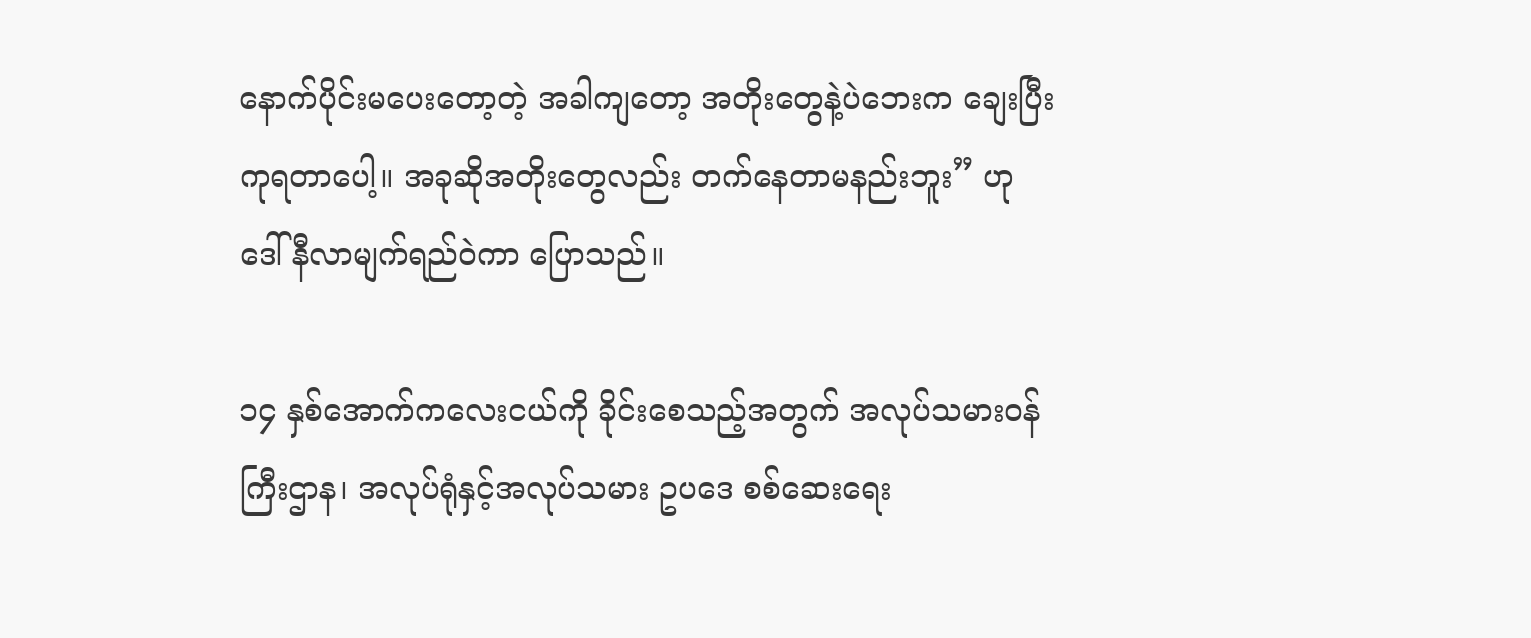နောက်ပိုင်းမပေးတော့တဲ့ အခါကျတော့ အတိုးတွေနဲ့ပဲဘေးက ချေးပြီးကုရတာပေါ့။ အခုဆိုအတိုးတွေလည်း တက်နေတာမနည်းဘူး” ဟု ဒေါ်နီလာမျက်ရည်ဝဲကာ ပြောသည်။

၁၄ နှစ်အောက်ကလေးငယ်ကို ခိုင်းစေသည့်အတွက် အလုပ်သမားဝန်ကြီးဌာန၊ အလုပ်ရုံနှင့်အလုပ်သမား ဥပဒေ စစ်ဆေးရေး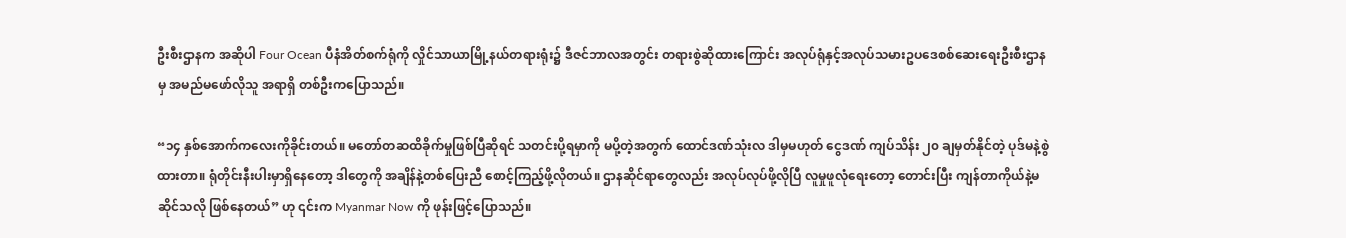ဦးစီးဌာနက အဆိုပါ Four Ocean ပီနံအိတ်စက်ရုံကို လှိုင်သာယာမြို့နယ်တရားရုံး၌ ဒီဇင်ဘာလအတွင်း တရားစွဲဆိုထားကြောင်း အလုပ်ရုံနှင့်အလုပ်သမားဥပဒေစစ်ဆေးရေးဦးစီးဌာနမှ အမည်မဖော်လိုသူ အရာရှိ တစ်ဦးကပြောသည်။

“၁၄ နှစ်အောက်ကလေးကိုခိုင်းတယ်။ မတော်တဆထိခိုက်မှုဖြစ်ပြီဆိုရင် သတင်းပို့ရမှာကို မပို့တဲ့အတွက် ထောင်ဒဏ်သုံးလ ဒါမှမဟုတ် ငွေဒဏ် ကျပ်သိန်း ၂၀ ချမှတ်နိုင်တဲ့ ပုဒ်မနဲ့စွဲထားတာ။ ရုံတိုင်းနီးပါးမှာရှိနေတော့ ဒါတွေကို အချိန်နဲ့တစ်ပြေးညီ စောင့်ကြည့်ဖို့လိုတယ်။ ဌာနဆိုင်ရာတွေလည်း အလုပ်လုပ်ဖို့လိုပြီ လူမှုဖူလုံရေးတော့ တောင်းပြီး ကျန်တာကိုယ်နဲ့မဆိုင်သလို ဖြစ်နေတယ်” ဟု ၎င်းက Myanmar Now ကို ဖုန်းဖြင့်ပြောသည်။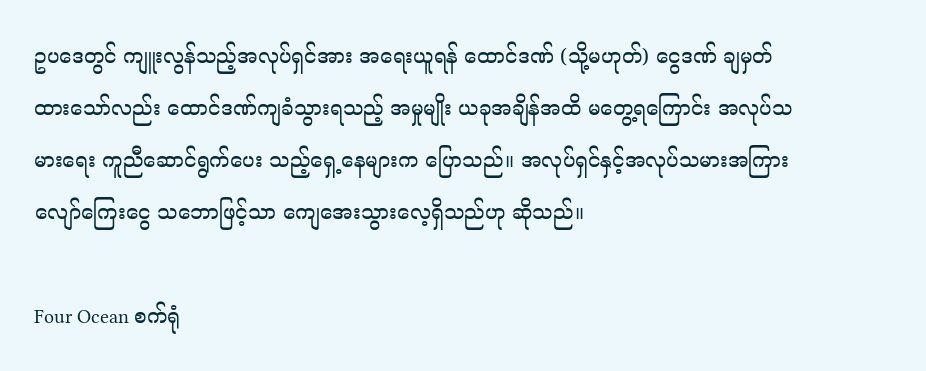ဥပဒေတွင် ကျူးလွန်သည့်အလုပ်ရှင်အား အရေးယူရန် ထောင်ဒဏ် (သို့မဟုတ်) ငွေဒဏ် ချမှတ်ထားသော်လည်း ထောင်ဒဏ်ကျခံသွားရသည့် အမှုမျိုး ယခုအချိန်အထိ မတွေ့ရကြောင်း အလုပ်သမားရေး ကူညီဆောင်ရွက်ပေး သည့်ရှေ့နေများက ပြောသည်။ အလုပ်ရှင်နှင့်အလုပ်သမားအကြား လျော်ကြေးငွေ သဘောဖြင့်သာ ကျေအေးသွားလေ့ရှိသည်ဟု ဆိုသည်။

Four Ocean စက်ရုံ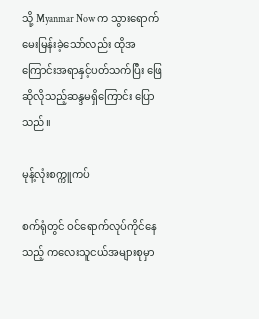သို့ Myanmar Now က သွားရောက်မေးမြန်းခဲ့သော်လည်း ထိုအကြောင်းအရာနှင့်ပတ်သက်ပြီး ဖြေဆိုလိုသည့်ဆန္ဒမရှိကြောင်း ပြောသည်။

မုန့်လုံးစက္ကူကပ်

စက်ရုံတွင် ဝင်ရောက်လုပ်ကိုင်နေသည့် ကလေးသူငယ်အများစုမှာ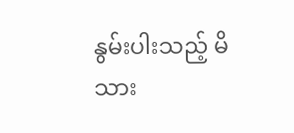နွမ်းပါးသည့် မိသား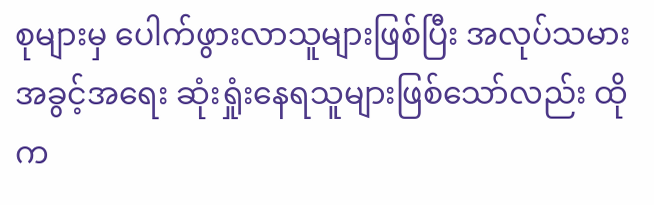စုများမှ ပေါက်ဖွားလာသူများဖြစ်ပြီး အလုပ်သမားအခွင့်အရေး ဆုံးရှုံးနေရသူများဖြစ်သော်လည်း ထိုက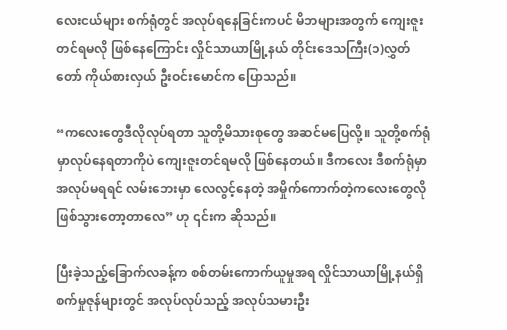လေးငယ်များ စက်ရုံတွင် အလုပ်ရနေခြင်းကပင် မိဘများအတွက် ကျေးဇူးတင်ရမလို ဖြစ်နေကြောင်း လှိုင်သာယာမြို့နယ် တိုင်းဒေသကြီး(၁)လွှတ်တော် ကိုယ်စားလှယ် ဦးဝင်းမောင်က ပြောသည်။

“ကလေးတွေဒီလိုလုပ်ရတာ သူတို့မိသားစုတွေ အဆင်မပြေလို့။ သူတို့စက်ရုံမှာလုပ်နေရတာကိုပဲ ကျေးဇူးတင်ရမလို ဖြစ်နေတယ်။ ဒီကလေး ဒီစက်ရုံမှာအလုပ်မရရင် လမ်းဘေးမှာ လေလွင့်နေတဲ့ အမှိုက်ကောက်တဲ့ကလေးတွေလို ဖြစ်သွားတော့တာလေ” ဟု ၎င်းက ဆိုသည်။

ပြီးခဲ့သည့်ခြောက်လခန့်က စစ်တမ်းကောက်ယူမှုအရ လှိုင်သာယာမြို့နယ်ရှိ စက်မှုဇုန်များတွင် အလုပ်လုပ်သည့် အလုပ်သမားဦး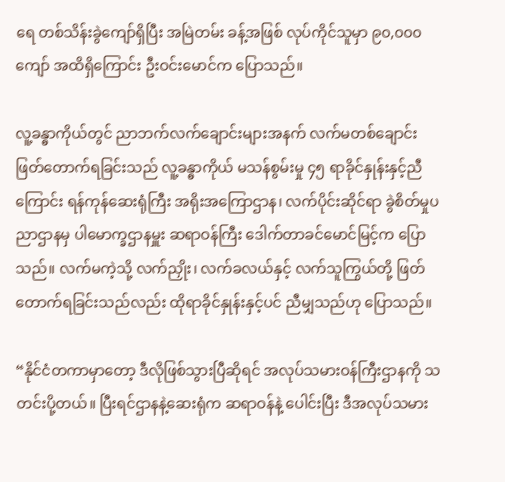ရေ တစ်သိန်းခွဲကျော်ရှိပြီး အမြဲတမ်း ခန့်အဖြစ် လုပ်ကိုင်သူမှာ ၉၀,၀၀၀ ကျော် အထိရှိကြောင်း ဦးဝင်းမောင်က ပြောသည်။

လူ့ခန္ဓာကိုယ်တွင် ညာဘက်လက်ချောင်းများအနက် လက်မတစ်ချောင်း ဖြတ်တောက်ရခြင်းသည် လူ့ခန္ဓာကိုယ် မသန်စွမ်းမှု ၄၅ ရာခိုင်နှုန်းနှင့်ညီကြောင်း ရန်ကုန်ဆေးရုံကြီး အရိုးအကြောဌာန၊ လက်ပိုင်းဆိုင်ရာ ခွဲစိတ်မှုပညာဌာနမှ ပါမောက္ခဌာနမှူး ဆရာဝန်ကြီး ဒေါက်တာခင်မောင်မြင့်က ပြောသည်။ လက်မကဲ့သို့ လက်ညှိုး၊ လက်ခလယ်နှင့် လက်သူကြွယ်တို့ ဖြတ်တောက်ရခြင်းသည်လည်း ထိုရာခိုင်နှုန်းနှင့်ပင် ညီမျှသည်ဟု ပြောသည်။

“နိုင်ငံတကာမှာတော့ ဒီလိုဖြစ်သွားပြီဆိုရင် အလုပ်သမားဝန်ကြီးဌာနကို သတင်းပို့တယ်။ ပြီးရင်ဌာနနဲ့ဆေးရုံက ဆရာဝန်နဲ့ ပေါင်းပြီး ဒီအလုပ်သမား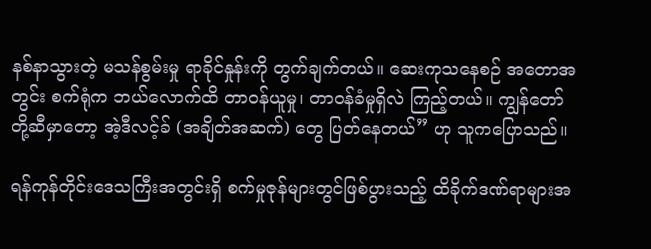နစ်နာသွားတဲ့ မသန်စွမ်းမှု ရာခိုင်နှုန်းကို တွက်ချက်တယ်။ ဆေးကုသနေစဉ် အတောအတွင်း စက်ရုံက ဘယ်လောက်ထိ တာဝန်ယူမှု၊ တာဝန်ခံမှုရှိလဲ ကြည့်တယ်။ ကျွန်တော်တို့ဆီမှာတော့ အဲ့ဒီလင့်ခ် (အချိတ်အဆက်) တွေ ပြတ်နေတယ်” ဟု သူကပြောသည်။

ရန်ကုန်တိုင်းဒေသကြီးအတွင်းရှိ စက်မှုဇုန်များတွင်ဖြစ်ပွားသည့် ထိခိုက်ဒဏ်ရာများအ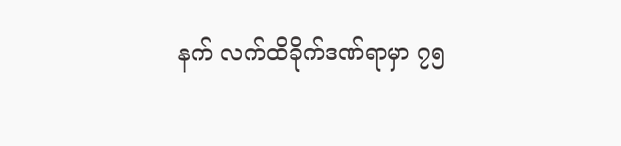နက် လက်ထိခိုက်ဒဏ်ရာမှာ ၇၅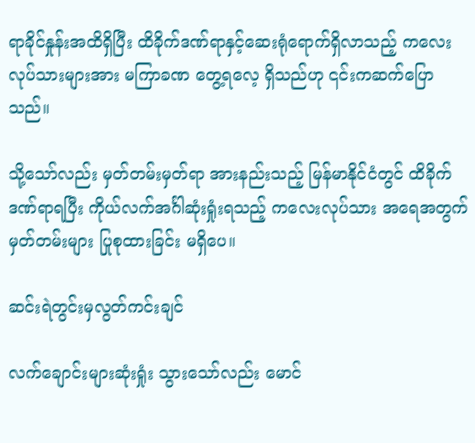ရာခိုင်နှုန်းအထိရှိပြီး ထိခိုက်ဒဏ်ရာနှင့်ဆေးရုံရောက်ရှိလာသည့် ကလေးလုပ်သားများအား မကြာခဏ တွေ့ရလေ့ ရှိသည်ဟု ၎င်းကဆက်ပြောသည်။

သို့သော်လည်း မှတ်တမ်းမှတ်ရာ အားနည်းသည့် မြန်မာနိုင်ငံတွင် ထိခိုက်ဒဏ်ရာရပြီး ကိုယ်လက်အင်္ဂါဆုံးရှုံးရသည့် ကလေးလုပ်သား အရေအတွက် မှတ်တမ်းများ ပြုစုထားခြင်း မရှိပေ။

ဆင်းရဲတွင်းမှလွတ်ကင်းချင်

လက်ချောင်းများဆုံးရှုံး သွားသော်လည်း မောင်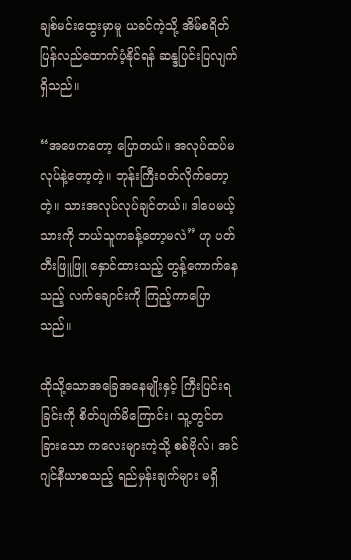ချစ်မင်းထွေးမှာမူ ယခင်ကဲ့သို့ အိမ်စရိတ်ပြန်လည်ထောက်ပံ့နိုင်ရန် ဆန္ဒပြင်းပြလျက်ရှိသည်။

“အဖေကတော့ ပြောတယ်။ အလုပ်ထပ်မလုပ်နဲ့တော့တဲ့။ ဘုန်းကြီးဝတ်လိုက်တော့တဲ့။ သားအလုပ်လုပ်ချင်တယ်။ ဒါပေမယ့် သားကို ဘယ်သူကခန့်တော့မလဲ” ဟု ပတ်တီးဖြူဖြူ နှောင်ထားသည့် တွန့်ကောက်နေသည့် လက်ချောင်းကို ကြည့်ကာပြောသည်။

ထိုသို့သောအခြေအနေမျိုးနှင့် ကြီးပြင်းရခြင်းကို စိတ်ပျက်မိကြောင်း၊ သူ့တွင်တခြားသော ကလေးများကဲ့သို့ စစ်ဗိုလ်၊ အင်ဂျင်နီယာစသည့် ရည်မှန်းချက်များ မရှိ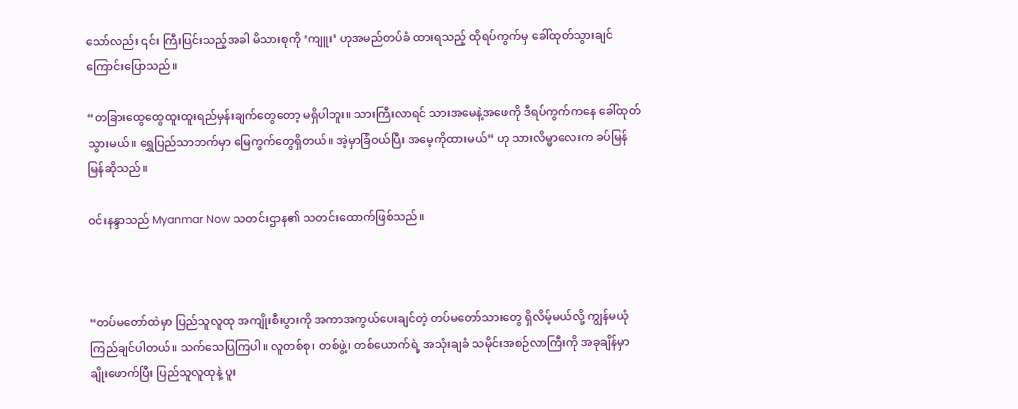သော်လည်း ၎င်း ကြီးပြင်းသည့်အခါ မိသားစုကို ‘ကျူး’ ဟုအမည်တပ်ခံ ထားရသည့် ထိုရပ်ကွက်မှ ခေါ်ထုတ်သွားချင် ကြောင်းပြောသည်။

“တခြားထွေထွေထူးထူးရည်မှန်းချက်တွေတော့ မရှိပါဘူး။ သားကြီးလာရင် သားအမေနဲ့အဖေကို ဒီရပ်ကွက်ကနေ ခေါ်ထုတ်သွားမယ်။ ရွှေပြည်သာဘက်မှာ မြေကွက်တွေရှိတယ်။ အဲ့မှာခြံဝယ်ပြီး အမေ့ကိုထားမယ်” ဟု သားလိမ္မာလေးက ခပ်မြန်မြန်ဆိုသည်။

ဝင်းနန္ဒာသည် Myanmar Now သတင်းဌာန၏ သတင်းထောက်ဖြစ်သည်။



“တပ်မတော်ထဲမှာ ပြည်သူလူထု အကျိုးစီးပွားကို အကာအကွယ်ပေးချင်တဲ့ တပ်မတော်သားတွေ ရှိလိမ့်မယ်လို့ ကျွန်မယုံကြည်ချင်ပါတယ်။ သက်သေပြကြပါ။ လူတစ်စု၊ တစ်ဖွဲ့၊ တစ်ယောက်ရဲ့ အသုံးချခံ သမိုင်းအစဉ်လာကြီးကို အခုချိန်မှာ ချိုးဖောက်ပြီး ပြည်သူလူထုနဲ့ ပူး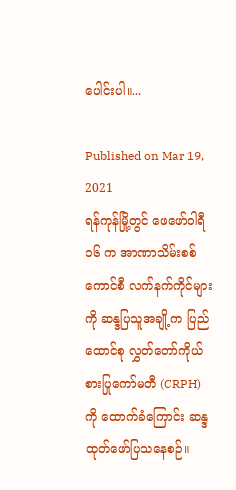ပေါင်းပါ။...

Published on Mar 19, 2021
ရန်ကုန်မြို့တွင် ဖေဖော်ဝါရီ ၁၆ က အာဏာသိမ်းစစ်ကောင်စီ လက်နက်ကိုင်များကို ဆန္ဒပြသူအချို့က ပြည်ထောင်စု လွှတ်တော်ကိုယ်စားပြုကော်မတီ (CRPH) ကို ထောက်ခံကြောင်း ဆန္ဒထုတ်ဖော်ပြသနေစဉ်။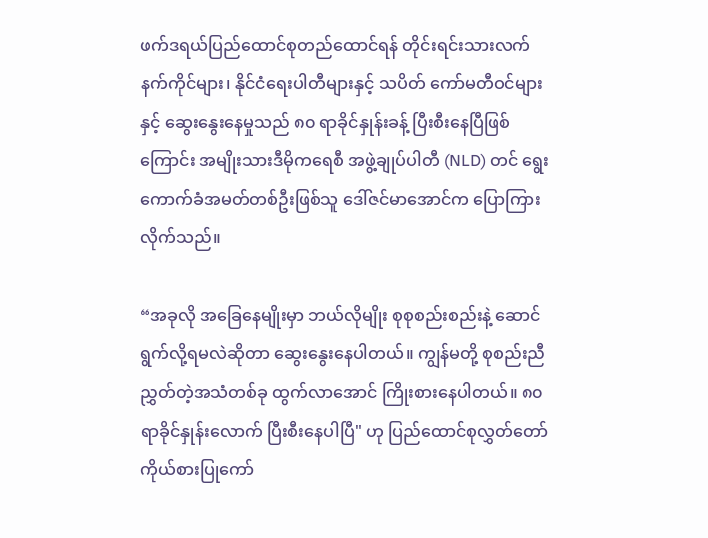ဖက်ဒရယ်ပြည်ထောင်စုတည်ထောင်ရန် တိုင်းရင်းသားလက်နက်ကိုင်များ၊ နိုင်ငံရေးပါတီများနှင့် သပိတ် ကော်မတီဝင်များနှင့် ဆွေးနွေးနေမှုသည် ၈၀ ရာခိုင်နှုန်းခန့် ပြီးစီးနေပြီဖြစ်ကြောင်း အမျိုးသားဒီမိုကရေစီ အဖွဲ့ချုပ်ပါတီ (NLD) တင် ရွေးကောက်ခံအမတ်တစ်ဦးဖြစ်သူ ဒေါ်ဇင်မာအောင်က ပြောကြားလိုက်သည်။

“အခုလို အခြေနေမျိုးမှာ ဘယ်လိုမျိုး စုစုစည်းစည်းနဲ့ ဆောင်ရွက်လို့ရမလဲဆိုတာ ဆွေးနွေးနေပါတယ်။ ကျွန်မတို့ စုစည်းညီညွှတ်တဲ့အသံတစ်ခု ထွက်လာအောင် ကြိုးစားနေပါတယ်။ ၈၀ ရာခိုင်နှုန်းလောက် ပြီးစီးနေပါပြီ" ဟု ပြည်ထောင်စုလွှတ်တော်ကိုယ်စားပြုကော်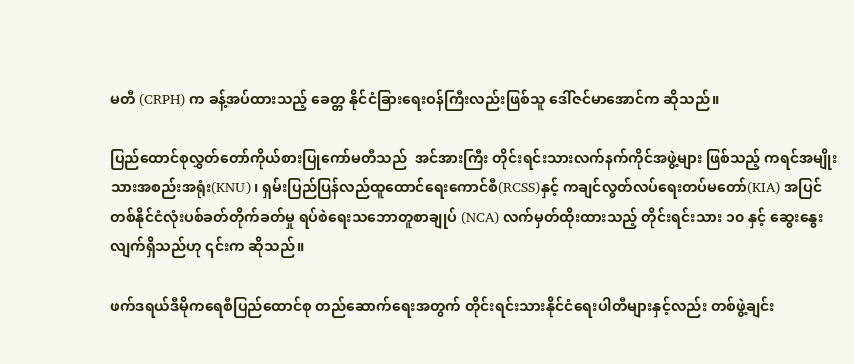မတီ (CRPH) က ခန့်အပ်ထားသည့် ခေတ္တ နိုင်ငံခြားရေးဝန်ကြီးလည်းဖြစ်သူ ဒေါ်ဇင်မာအောင်က ဆိုသည်။

ပြည်ထောင်စုလွှတ်တော်ကိုယ်စားပြုကော်မတီသည်  အင်အားကြီး တိုင်းရင်းသားလက်နက်ကိုင်အဖွဲ့များ ဖြစ်သည့် ကရင်အမျိုးသားအစည်းအရုံး(KNU)၊ ရှမ်းပြည်ပြန်လည်ထူထောင်ရေးကောင်စီ(RCSS)နှင့် ကချင်လွတ်လပ်ရေးတပ်မတော်(KIA) အပြင် တစ်နိုင်ငံလုံးပစ်ခတ်တိုက်ခတ်မှု ရပ်စဲရေးသဘောတူစာချုပ် (NCA) လက်မှတ်ထိုးထားသည့် တိုင်းရင်းသား ၁၀ နှင့် ဆွေးနွေးလျက်ရှိသည်ဟု ၎င်းက ဆိုသည်။

ဖက်ဒရယ်ဒီမိုကရေစီပြည်ထောင်စု တည်ဆောက်ရေးအတွက် တိုင်းရင်းသားနိုင်ငံရေးပါတီများနှင့်လည်း တစ်ဖွဲ့ချင်း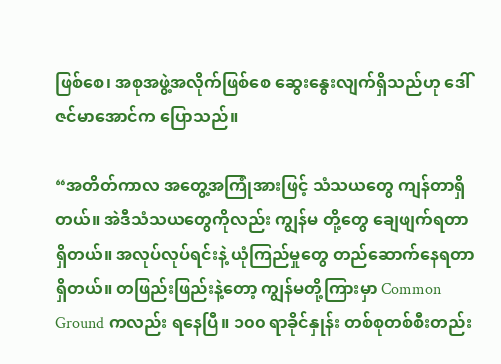ဖြစ်စေ၊ အစုအဖွဲ့အလိုက်ဖြစ်စေ ဆွေးနွေးလျက်ရှိသည်ဟု ဒေါ်ဇင်မာအောင်က ပြောသည်။

“အတိတ်ကာလ အတွေ့အကြုံအားဖြင့် သံသယတွေ ကျန်တာရှိတယ်။ အဲဒီသံသယတွေကိုလည်း ကျွန်မ တို့တွေ ချေဖျက်ရတာရှိတယ်။ အလုပ်လုပ်ရင်းနဲ့ ယုံကြည်မှုတွေ တည်ဆောက်နေရတာရှိတယ်။ တဖြည်းဖြည်းနဲ့တော့ ကျွန်မတို့ကြားမှာ Common Ground ကလည်း ရနေပြီ။ ၁၀၀ ရာခိုင်နှုန်း တစ်စုတစ်စီးတည်း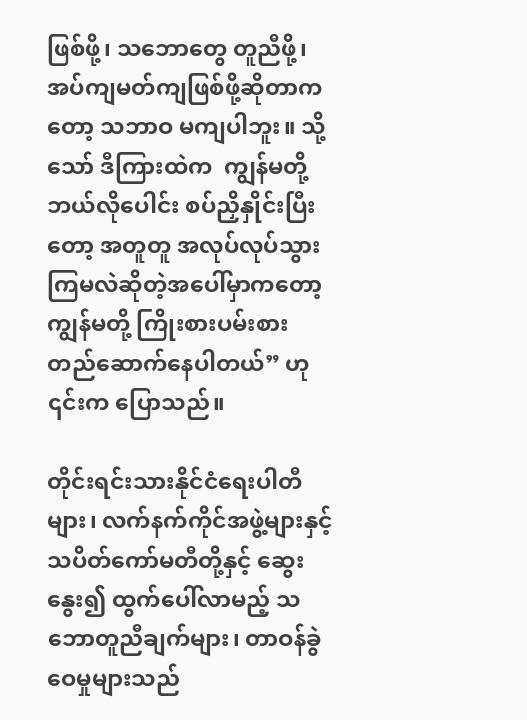ဖြစ်ဖို့၊ သဘောတွေ တူညီဖို့၊ အပ်ကျမတ်ကျဖြစ်ဖို့ဆိုတာကတော့ သဘာဝ မကျပါဘူး။ သို့သော် ဒီကြားထဲက  ကျွန်မတို့ ဘယ်လိုပေါင်း စပ်ညှိနှိုင်းပြီးတော့ အတူတူ အလုပ်လုပ်သွားကြမလဲဆိုတဲ့အပေါ်မှာကတော့ ကျွန်မတို့ ကြိုးစားပမ်းစားတည်ဆောက်နေပါတယ်” ဟု ၎င်းက ပြောသည်။

တိုင်းရင်းသားနိုင်ငံရေးပါတီများ၊ လက်နက်ကိုင်အဖွဲ့များနှင့် သပိတ်ကော်မတီတို့နှင့် ဆွေးနွေး၍ ထွက်ပေါ်လာမည့် သဘောတူညီချက်များ၊ တာဝန်ခွဲဝေမှုများသည်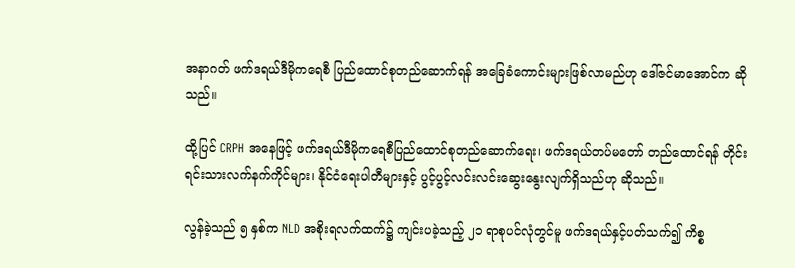အနာဂတ် ဖက်ဒရယ်ဒီမိုကရေစီ ပြည်ထောင်စုတည်ဆောက်ရန် အခြေခံကောင်းများဖြစ်လာမည်ဟု ဒေါ်ဇင်မာအောင်က ဆိုသည်။

ထို့ပြင် CRPH အနေဖြင့် ဖက်ဒရယ်ဒီမိုကရေစီပြည်ထောင်စုတည်ဆောက်ရေး၊ ဖက်ဒရယ်တပ်မတော် တည်ထောင်ရန် တိုင်းရင်းသားလက်နက်ကိုင်များ၊ နိုင်ငံရေးပါတီများနှင့် ပွင့်ပွင့်လင်းလင်းဆွေးနွေးလျက်ရှိသည်ဟု ဆိုသည်။

လွန်ခဲ့သည် ၅ နှစ်က NLD အစိုးရလက်ထက်၌ ကျင်းပခဲ့သည့် ၂၁ ရာစုပင်လုံတွင်မူ ဖက်ဒရယ်နှင့်ပတ်သက်၍ ကိစ္စ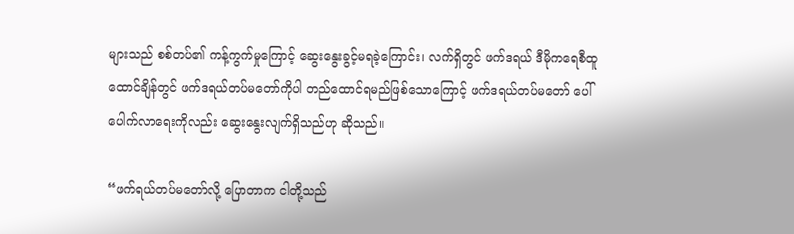များသည် စစ်တပ်၏ ကန့်ကွက်မှုကြောင့် ဆွေးနွေးခွင့်မရခဲ့ကြောင်း၊ လက်ရှိတွင် ဖက်ဒရယ် ဒီမိုကရေစီထူထောင်ချိန်တွင် ဖက်ဒရယ်တပ်မတော်ကိုပါ တည်ထောင်ရမည်ဖြစ်သောကြောင့် ဖက်ဒရယ်တပ်မတော် ပေါ်ပေါက်လာရေးကိုလည်း ဆွေးနွေးလျက်ရှိသည်ဟု ဆိုသည်။

“ဖက်ရယ်တပ်မတော်လို့ ပြောတာက ငါတို့သည်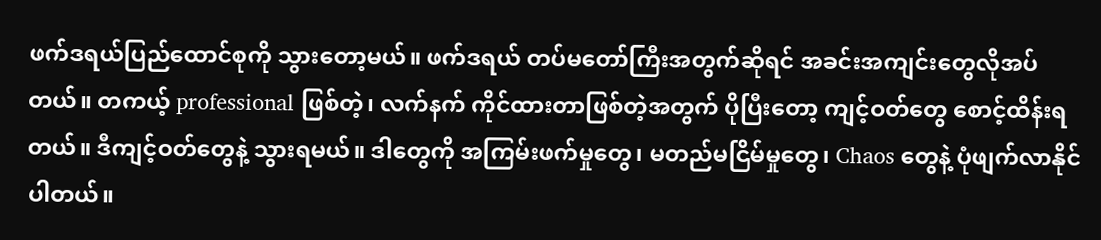ဖက်ဒရယ်ပြည်ထောင်စုကို သွားတော့မယ်။ ဖက်ဒရယ် တပ်မတော်ကြီးအတွက်ဆိုရင် အခင်းအကျင်းတွေလိုအပ်တယ်။ တကယ့် professional ဖြစ်တဲ့၊ လက်နက် ကိုင်ထားတာဖြစ်တဲ့အတွက် ပိုပြီးတော့ ကျင့်ဝတ်တွေ စောင့်ထိန်းရတယ်။ ဒီကျင့်ဝတ်တွေနဲ့ သွားရမယ်။ ဒါတွေကို အကြမ်းဖက်မှုတွေ၊ မတည်မငြိမ်မှုတွေ၊ Chaos တွေနဲ့ ပုံဖျက်လာနိုင်ပါတယ်။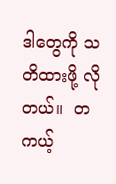ဒါတွေကို သတိထားဖို့ လိုတယ်။  တကယ့်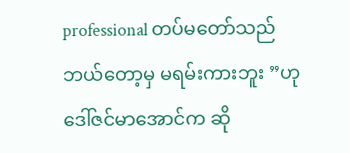professional တပ်မတော်သည် ဘယ်တော့မှ မရမ်းကားဘူး ”ဟု ဒေါ်ဇင်မာအောင်က ဆို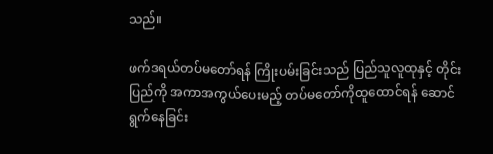သည်။

ဖက်ဒရယ်တပ်မတော်ရန် ကြိုးပမ်းခြင်းသည် ပြည်သူလူထုနှင့် တိုင်းပြည်ကို အကာအကွယ်ပေးမည့် တပ်မတော်ကိုထူထောင်ရန် ဆောင်ရွက်နေခြင်း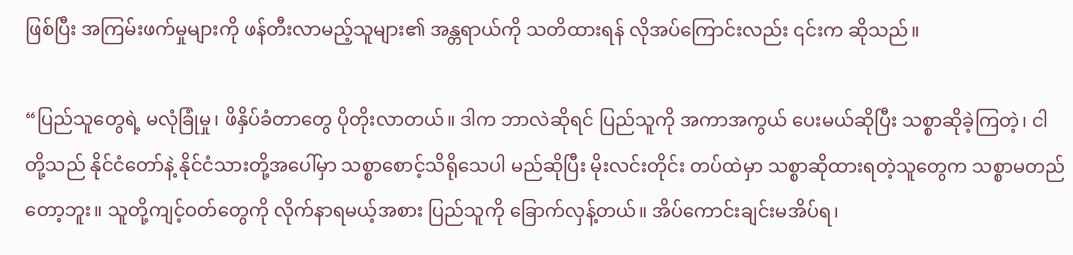ဖြစ်ပြီး အကြမ်းဖက်မှုများကို ဖန်တီးလာမည့်သူများ၏ အန္တရာယ်ကို သတိထားရန် လိုအပ်ကြောင်းလည်း ၎င်းက ဆိုသည်။

“ပြည်သူတွေရဲ့ မလုံခြုံမှု၊ ဖိနှိပ်ခံတာတွေ ပိုတိုးလာတယ်။ ဒါက ဘာလဲဆိုရင် ပြည်သူကို အကာအကွယ် ပေးမယ်ဆိုပြီး သစ္စာဆိုခဲ့ကြတဲ့၊ ငါတို့သည် နိုင်ငံတော်နဲ့ နိုင်ငံသားတို့အပေါ်မှာ သစ္စာစောင့်သိရိုသေပါ မည်ဆိုပြီး မိုးလင်းတိုင်း တပ်ထဲမှာ သစ္စာဆိုထားရတဲ့သူတွေက သစ္စာမတည်တော့ဘူး။ သူတို့ကျင့်ဝတ်တွေကို လိုက်နာရမယ့်အစား ပြည်သူကို ခြောက်လှန့်တယ်။ အိပ်ကောင်းချင်းမအိပ်ရ၊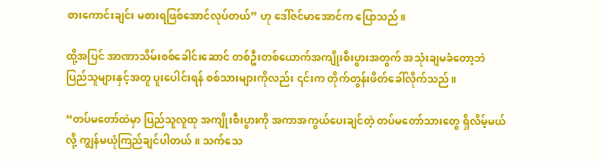စားကောင်းချင်း မစားရဖြစ်အောင်လုပ်တယ်” ဟု ဒေါ်ဇင်မာအောင်က ပြောသည်။

ထို့အပြင် အာဏာသိမ်းစစ်ခေါင်းဆောင် တစ်ဦးတစ်ယောက်အကျိုးစီးပွားအတွက် အသုံးချမခံတော့ဘဲ ပြည်သူများနှင့်အတူ ပူးပေါင်းရန် စစ်သားများကိုလည်း ၎င်းက တိုက်တွန်းဖိတ်ခေါ်လိုက်သည်။

“တပ်မတော်ထဲမှာ ပြည်သူလူထု အကျိုးစီးပွားကို အကာအကွယ်ပေးချင်တဲ့ တပ်မတော်သားတွေ ရှိလိမ့်မယ်လို့ ကျွန်မယုံကြည်ချင်ပါတယ်။ သက်သေ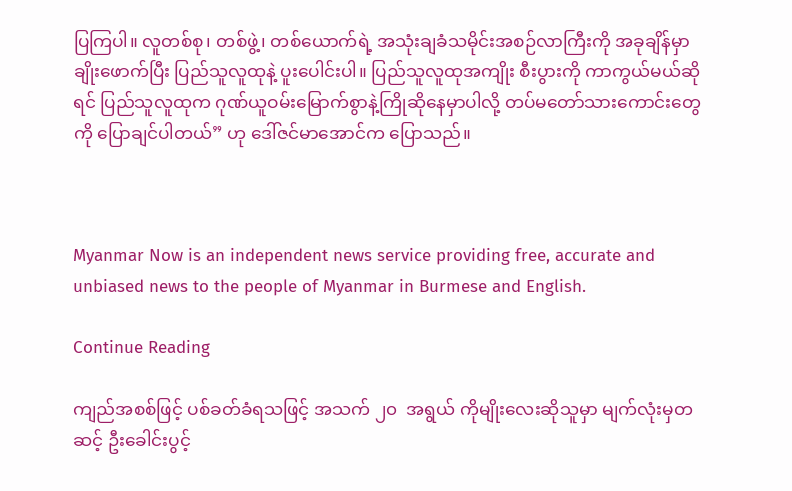ပြကြပါ။ လူတစ်စု၊ တစ်ဖွဲ့၊ တစ်ယောက်ရဲ့ အသုံးချခံသမိုင်းအစဉ်လာကြီးကို အခုချိန်မှာ ချိုးဖောက်ပြီး ပြည်သူလူထုနဲ့ ပူးပေါင်းပါ။ ပြည်သူလူထုအကျိုး စီးပွားကို ကာကွယ်မယ်ဆိုရင် ပြည်သူလူထုက ဂုဏ်ယူဝမ်းမြောက်စွာနဲ့ကြိုဆိုနေမှာပါလို့ တပ်မတော်သားကောင်းတွေကို ပြောချင်ပါတယ်” ဟု ဒေါ်ဇင်မာအောင်က ပြောသည်။



Myanmar Now is an independent news service providing free, accurate and unbiased news to the people of Myanmar in Burmese and English.

Continue Reading

ကျည်အစစ်ဖြင့် ပစ်ခတ်ခံရသဖြင့် အသက် ၂၀  အရွယ် ကိုမျိုးလေးဆိုသူမှာ မျက်လုံးမှတဆင့် ဦးခေါင်းပွင့်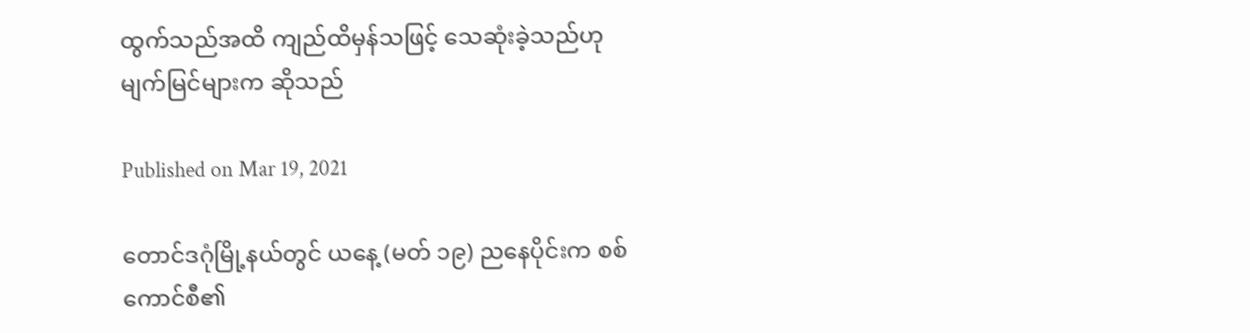ထွက်သည်အထိ ကျည်ထိမှန်သဖြင့် သေဆုံးခဲ့သည်ဟု မျက်မြင်များက ဆိုသည်

Published on Mar 19, 2021

တောင်ဒဂုံမြို့နယ်တွင် ယနေ့ (မတ် ၁၉) ညနေပိုင်းက စစ်ကောင်စီ၏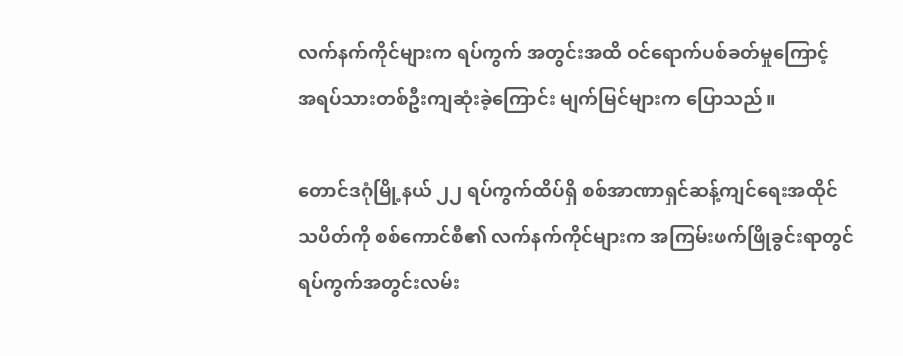လက်နက်ကိုင်များက ရပ်ကွက် အတွင်းအထိ ဝင်ရောက်ပစ်ခတ်မှုကြောင့်  အရပ်သားတစ်ဦးကျဆုံးခဲ့ကြောင်း မျက်မြင်များက ပြောသည်။

တောင်ဒဂုံမြို့နယ် ၂၂ ရပ်ကွက်ထိပ်ရှိ စစ်အာဏာရှင်ဆန့်ကျင်ရေးအထိုင်သပိတ်ကို စစ်ကောင်စီ၏ လက်နက်ကိုင်များက အကြမ်းဖက်ဖြိုခွင်းရာတွင် ရပ်ကွက်အတွင်းလမ်း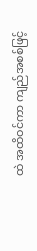ထဲ အထိဝင်ကာ ကျည်အစစ်ဖြင့်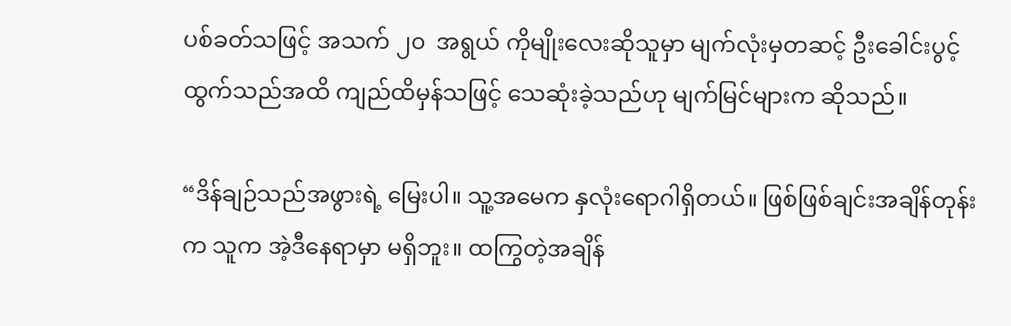ပစ်ခတ်သဖြင့် အသက် ၂၀  အရွယ် ကိုမျိုးလေးဆိုသူမှာ မျက်လုံးမှတဆင့် ဦးခေါင်းပွင့်ထွက်သည်အထိ ကျည်ထိမှန်သဖြင့် သေဆုံးခဲ့သည်ဟု မျက်မြင်များက ဆိုသည်။

“ဒိန်ချဉ်သည်အဖွားရဲ့ မြေးပါ။ သူ့အမေက နှလုံးရောဂါရှိတယ်။ ဖြစ်ဖြစ်ချင်းအချိန်တုန်းက သူက အဲ့ဒီနေရာမှာ မရှိဘူး။ ထကြွတဲ့အချိန်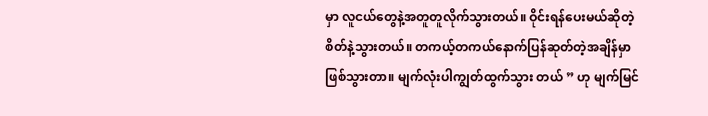မှာ လူငယ်တွေနဲ့အတူတူလိုက်သွားတယ်။ ဝိုင်းရန်ပေးမယ်ဆိုတဲ့ စိတ်နဲ့သွားတယ်။ တကယ့်တကယ်နောက်ပြန်ဆုတ်တဲ့အချိန်မှာ ဖြစ်သွားတာ။ မျက်လုံးပါကျွတ်ထွက်သွား တယ် ” ဟု မျက်မြင်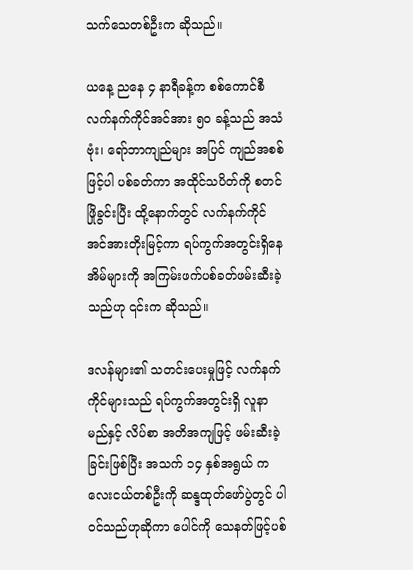သက်သေတစ်ဦးက ဆိုသည်။

ယနေ့ ညနေ ၄ နာရီခန့်က စစ်ကောင်စီလက်နက်ကိုင်အင်အား ၅၀ ခန့်သည် အသံဗုံး၊ ရော်ဘာကျည်များ အပြင် ကျည်အစစ်ဖြင့်ပါ ပစ်ခတ်ကာ အထိုင်သပိတ်ကို စတင်ဖြိုခွင်းပြီး ထို့နောက်တွင် လက်နက်ကိုင်အင်အားတိုးမြင့်ကာ ရပ်ကွက်အတွင်းရှိနေအိမ်များကို အကြမ်းဖက်ပစ်ခတ်ဖမ်းဆီးခဲ့သည်ဟု ၎င်းက ဆိုသည်။

ဒလန်များ၏ သတင်းပေးမှုဖြင့် လက်နက်ကိုင်များသည် ရပ်ကွက်အတွင်းရှိ လူနာမည်နှင့် လိပ်စာ အတိအကျဖြင့် ဖမ်းဆီးခဲ့ခြင်းဖြစ်ပြီး အသက် ၁၄ နှစ်အရွယ် ကလေးငယ်တစ်ဦးကို ဆန္ဒထုတ်‌ဖော်ပွဲတွင် ပါဝင်သည်ဟုဆိုကာ ပေါင်ကို သေနတ်ဖြင့်ပစ်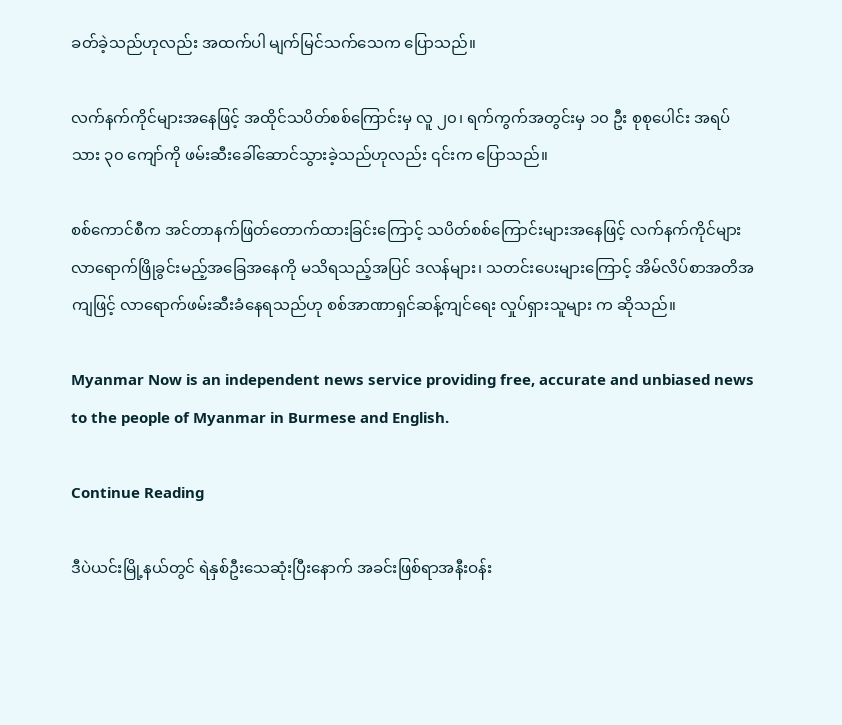ခတ်ခဲ့သည်ဟုလည်း အထက်ပါ မျက်မြင်သက်သေက ပြောသည်။

လက်နက်ကိုင်များအ‌နေဖြင့် အထိုင်သပိတ်စစ်ကြောင်းမှ လူ ၂၀၊ ရက်ကွက်အတွင်းမှ ၁၀ ဦး စုစုပေါင်း အရပ်သား ၃၀ ကျော်ကို ဖမ်းဆီးခေါ်ဆောင်သွားခဲ့သည်ဟုလည်း ၎င်းက ပြောသည်။

စစ်ကောင်စီက အင်တာနက်ဖြတ်တောက်ထားခြင်းကြောင့် သပိတ်စစ်ကြောင်းများအနေဖြင့် လက်နက်ကိုင်များ လာရောက်ဖြိုခွင်းမည့်အခြေအနေကို မသိရသည့်အပြင် ဒလန်များ၊ သတင်းပေးများကြောင့် အိမ်လိပ်စာအတိအကျဖြင့် လာရောက်ဖမ်းဆီးခံနေရသည်ဟု စစ်အာဏာရှင်ဆန့်ကျင်ရေး လှုပ်ရှားသူများ က ဆိုသည်။

Myanmar Now is an independent news service providing free, accurate and unbiased news to the people of Myanmar in Burmese and English.

Continue Reading

ဒီပဲယင်းမြို့နယ်တွင် ရဲနှစ်ဦးသေဆုံးပြီးနောက် အခင်းဖြစ်ရာအနီးဝန်း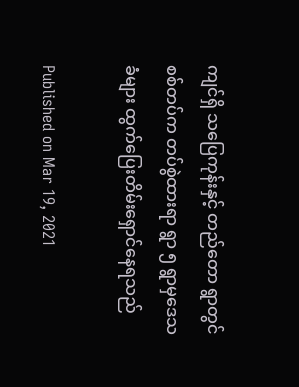ကျင်ရှိ သပြေကုန်းနှင့် တည်တော ရွာတွင် စစ်တပ်က တပ်စွဲထားရာ ရွာ ၅ ရွာမှဒေသခံများ ထွက်ပြေးတိမ်းရှောင်နေရသည်

Published on Mar 19, 2021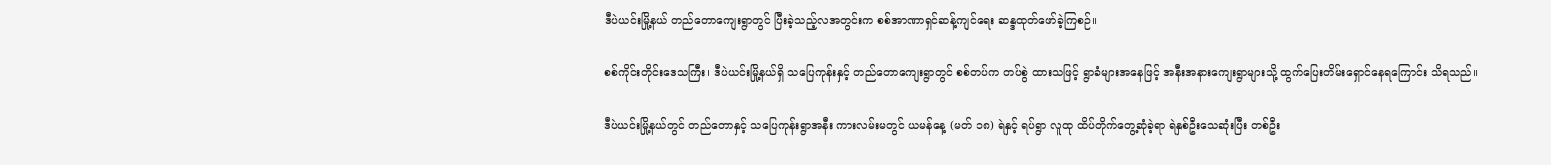ဒီပဲယင်းမြို့နယ် တည်တောကျေးရွာတွင် ပြီးခဲ့သည့်လအတွင်းက စစ်အာဏာရှင်ဆန့်ကျင်ရေး ဆန္ဒထုတ်ဖော်ခဲ့ကြစဉ်။

စစ်ကိုင်းတိုင်းဒေသကြီး၊ ဒီပဲယင်းမြို့နယ်ရှိ သပြေကုန်းနှင့် တည်တောကျေးရွာတွင် စစ်တပ်က တပ်စွဲ ထားသဖြင့် ရွာခံများအနေဖြင့် အနီးအနားကျေးရွာများသို့ ထွက်ပြေးတိမ်းရှောင်နေရကြောင်း သိရသည်။

ဒီပဲယင်းမြို့နယ်တွင် တည်တောနှင့် သပြေကုန်းရွာအနီး ကားလမ်းမတွင် ယမန်နေ့ (မတ် ၁၈) ရဲနှင့် ရပ်ရွာ လူထု ထိပ်တိုက်တွေ့ဆုံခဲ့ရာ ရဲနှစ်ဦးသေဆုံးပြီး တစ်ဦး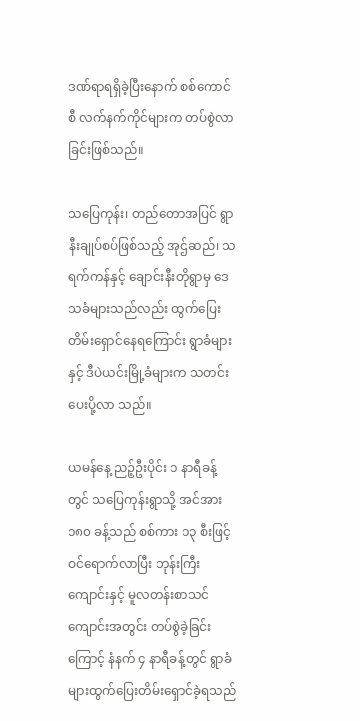ဒဏ်ရာရရှိခဲ့ပြီးနောက် စစ်ကောင်စီ လက်နက်ကိုင်များက တပ်စွဲလာခြင်းဖြစ်သည်။

သပြေကုန်း၊ တည်တောအပြင် ရွာနီးချုပ်စပ်ဖြစ်သည့် အုဌ်ဆည်၊ သရက်ကန်နှင့် ချောင်းနီးတိုရွာမှ ဒေသခံများသည်လည်း ထွက်ပြေးတိမ်းရှောင်နေရကြောင်း ရွာခံများနှင့် ဒီပဲယင်းမြို့ခံများက သတင်းပေးပို့လာ သည်။

ယမန်နေ့ ညဉ့်ဦးပိုင်း ၁ နာရီခန့်တွင် သပြေကုန်းရွာသို့ အင်အား ၁၈၀ ခန့်သည် စစ်ကား ၁၃ စီးဖြင့် ဝင်ရောက်လာပြီး ဘုန်းကြီးကျောင်းနှင့် မူလတန်းစာသင်ကျောင်းအတွင်း တပ်စွဲခဲ့ခြင်းကြောင့် နံနက် ၄ နာရီခန့်တွင် ရွာခံများထွက်ပြေးတိမ်းရှောင်ခဲ့ရသည်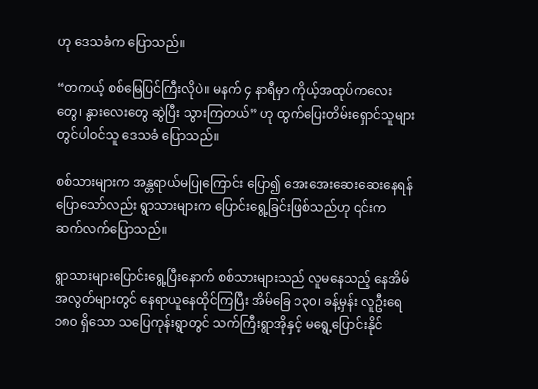ဟု ဒေသခံက ပြောသည်။

“တကယ့် စစ်မြေပြင်ကြီးလိုပဲ။ မနက် ၄ နာရီမှာ ကိုယ့်အထုပ်ကလေးတွေ၊ နွားလေးတွေ ဆွဲပြီး သွားကြတယ်” ဟု ထွက်ပြေးတိမ်းရှောင်သူများတွင်ပါဝင်သူ ဒေသခံ ပြောသည်။

စစ်သားများက အန္တရာယ်မပြုကြောင်း ပြော၍ အေးအေးဆေးဆေးနေရန် ပြောသော်လည်း ရွာသားများက ပြောင်းရွေ့ခြင်းဖြစ်သည်ဟု ၎င်းက ဆက်လက်ပြောသည်။

ရွာသားများပြောင်းရွေ့ပြီးနောက် စစ်သားများသည် လူမနေသည့် နေအိမ်အလွတ်များတွင် နေရာယူနေထိုင်ကြပြီး အိမ်ခြေ ၁၃၀၊ ခန့်မှန်း လူဦးရေ ၁၈၀ ရှိသော သပြေကုန်းရွာတွင် သက်ကြီးရွာအိုနှင့် မရွေ့ပြောင်းနိုင်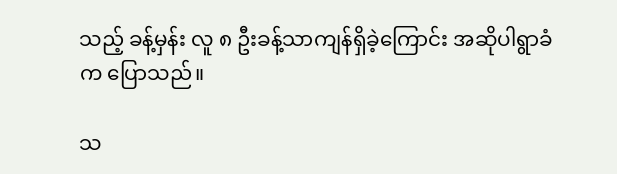သည့် ခန့်မှန်း လူ ၈ ဦးခန့်သာကျန်ရှိခဲ့ကြောင်း အဆိုပါရွာခံက ပြောသည်။

သ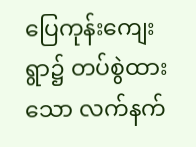ပြေကုန်းကျေးရွာ၌ တပ်စွဲထားသော လက်နက်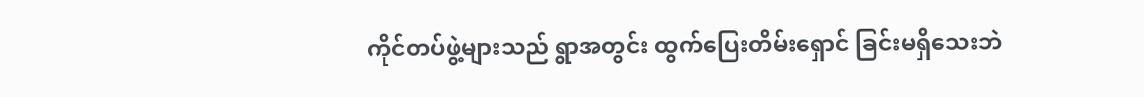ကိုင်တပ်ဖွဲ့များသည် ရွာအတွင်း ထွက်ပြေးတိမ်းရှောင် ခြင်းမရှိသေးဘဲ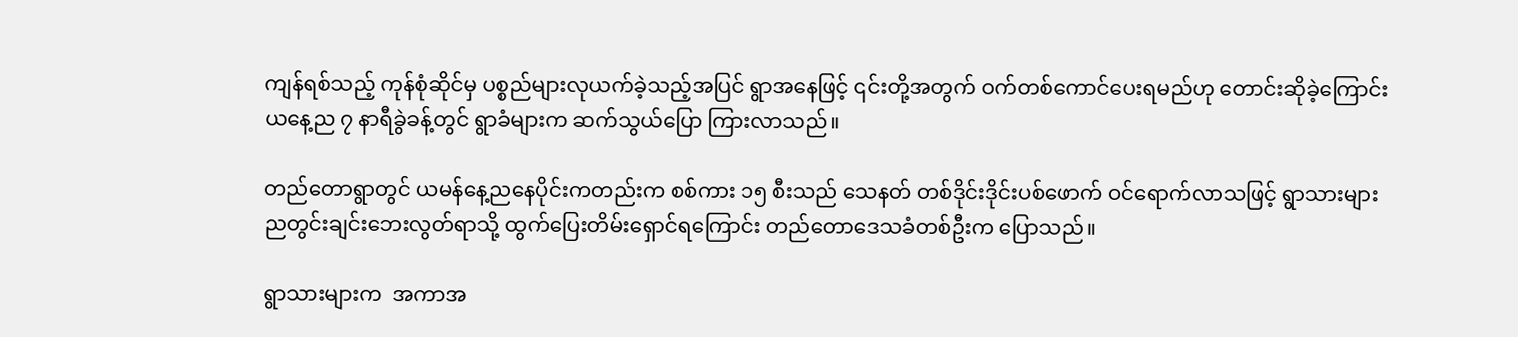ကျန်ရစ်သည့် ကုန်စုံဆိုင်မှ ပစ္စည်များလုယက်ခဲ့သည့်အပြင် ရွာအနေဖြင့် ၎င်းတို့အတွက် ဝက်တစ်ကောင်ပေးရမည်ဟု တောင်းဆိုခဲ့ကြောင်း ယနေ့ည ၇ နာရီခွဲခန့်တွင် ရွာခံများက ဆက်သွယ်ပြော ကြားလာသည်။

တည်တောရွာတွင် ယမန်နေ့ညနေပိုင်းကတည်းက စစ်ကား ၁၅ စီးသည် သေနတ် တစ်ဒိုင်းဒိုင်းပစ်ဖောက် ဝင်ရောက်လာသဖြင့် ရွာသားများ ညတွင်းချင်းဘေးလွတ်ရာသို့ ထွက်ပြေးတိမ်းရှောင်ရကြောင်း တည်တောဒေသခံတစ်ဦးက ပြောသည်။

ရွာသားများက  အကာအ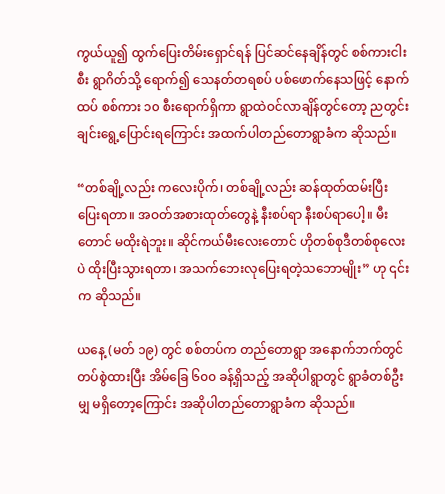ကွယ်ယူ၍ ထွက်ပြေးတိမ်းရှောင်ရန် ပြင်ဆင်နေချိန်တွင် စစ်ကားငါးစီး ရွာဂိတ်သို့ ရောက်၍ သေနတ်တရစပ် ပစ်ဖောက်နေသဖြင့် နောက်ထပ် စစ်ကား ၁၀ စီးရောက်ရှိကာ ရွာထဲဝင်လာချိန်တွင်တော့ ညတွင်းချင်းရွေ့ပြောင်းရကြောင်း အထက်ပါတည်တောရွာခံက ဆိုသည်။

“တစ်ချို့လည်း ကလေးပိုက်၊ တစ်ချို့လည်း ဆန်ထုတ်ထမ်းပြီး ပြေးရတာ။ အဝတ်အစားထုတ်တွေနဲ့ နီးစပ်ရာ နီးစပ်ရာပေါ့။ မီးတောင် မထိုးရဲဘူး။ ဆိုင်ကယ်မီးလေးတောင် ဟိုတစ်စုဒီတစ်စုလေးပဲ ထိုးပြီးသွားရတာ၊ အသက်ဘေးလုပြေးရတဲ့သဘောမျိုး” ဟု ၎င်းက ဆိုသည်။

ယနေ့ (မတ် ၁၉) တွင် စစ်တပ်က တည်တောရွာ အနောက်ဘက်တွင် တပ်စွဲထားပြီး အိမ်ခြေ ၆၀၀ ခန့်ရှိသည့် အဆိုပါရွာတွင် ရွာခံတစ်ဦးမျှ မရှိတော့ကြောင်း အဆိုပါတည်တောရွာခံက ဆိုသည်။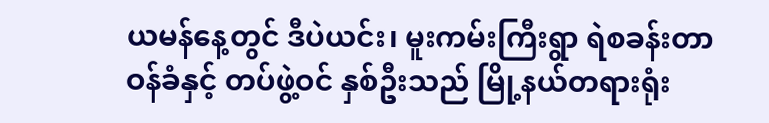ယမန်နေ့တွင် ဒီပဲယင်း၊ မူးကမ်းကြီးရွာ ရဲစခန်းတာဝန်ခံနှင့် တပ်ဖွဲ့ဝင် နှစ်ဦးသည် မြို့နယ်တရားရုံး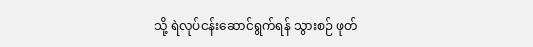သို့ ရဲလုပ်ငန်းဆောင်ရွက်ရန် သွားစဉ် ဖုတ်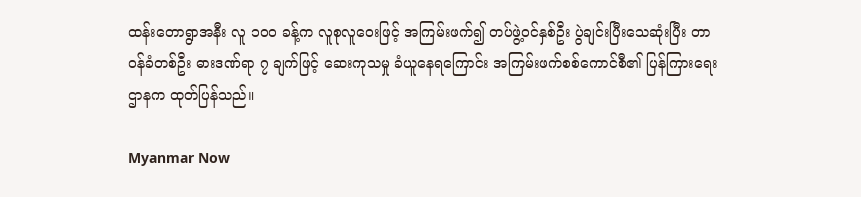ထန်းတောရွာအနီး လူ ၁၀၀ ခန့်က လူစုလူဝေးဖြင့် အကြမ်းဖက်၍ တပ်ဖွဲ့ဝင်နှစ်ဦး ပွဲချင်းပြီးသေဆုံးပြီး တာဝန်ခံတစ်ဦး ဓားဒဏ်ရာ ၇ ချက်ဖြင့် ဆေးကုသမှု ခံယူနေရကြောင်း အကြမ်းဖက်စစ်ကောင်စီ၏ ပြန်ကြားရေးဌာနက ထုတ်ပြန်သည်။

Myanmar Now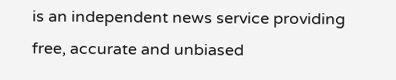is an independent news service providing free, accurate and unbiased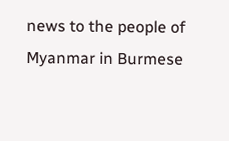news to the people of Myanmar in Burmese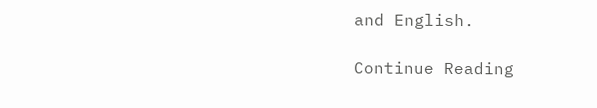and English.

Continue Reading